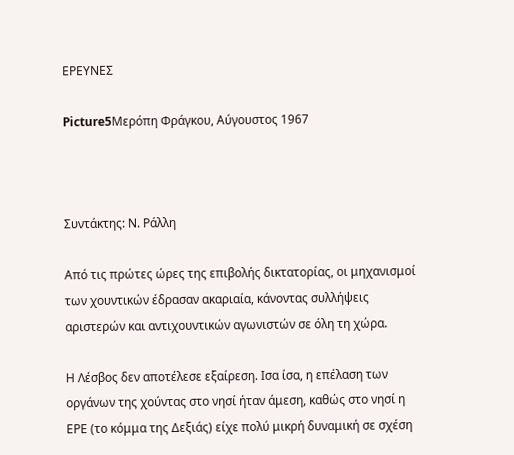ΕΡΕΥΝΕΣ

Picture5Μερόπη Φράγκου, Αύγουστος 1967



Συντάκτης: Ν. Ράλλη

Από τις πρώτες ώρες της επιβολής δικτατορίας, οι μηχανισμοί των χουντικών έδρασαν ακαριαία, κάνοντας συλλήψεις αριστερών και αντιχουντικών αγωνιστών σε όλη τη χώρα.

Η Λέσβος δεν αποτέλεσε εξαίρεση. Ισα ίσα, η επέλαση των οργάνων της χούντας στο νησί ήταν άμεση, καθώς στο νησί η ΕΡΕ (το κόμμα της Δεξιάς) είχε πολύ μικρή δυναμική σε σχέση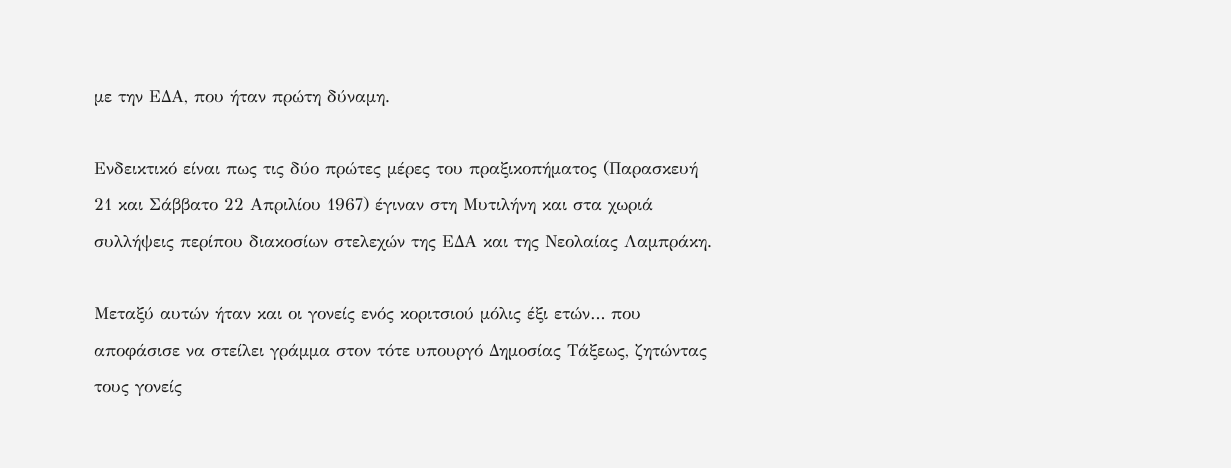με την ΕΔΑ, που ήταν πρώτη δύναμη.

Ενδεικτικό είναι πως τις δύο πρώτες μέρες του πραξικοπήματος (Παρασκευή 21 και Σάββατο 22 Απριλίου 1967) έγιναν στη Μυτιλήνη και στα χωριά συλλήψεις περίπου διακοσίων στελεχών της ΕΔΑ και της Νεολαίας Λαμπράκη.

Μεταξύ αυτών ήταν και οι γονείς ενός κοριτσιού μόλις έξι ετών… που αποφάσισε να στείλει γράμμα στον τότε υπουργό Δημοσίας Τάξεως, ζητώντας τους γονείς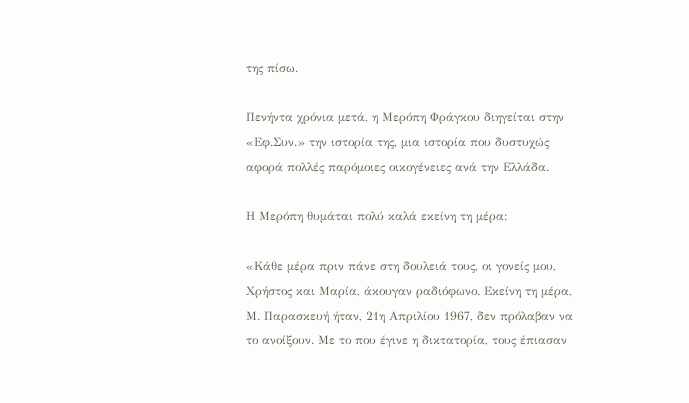της πίσω.

Πενήντα χρόνια μετά, η Μερόπη Φράγκου διηγείται στην «Εφ.Συν.» την ιστορία της, μια ιστορία που δυστυχώς αφορά πολλές παρόμοιες οικογένειες ανά την Ελλάδα.

Η Μερόπη θυμάται πολύ καλά εκείνη τη μέρα:

«Κάθε μέρα πριν πάνε στη δουλειά τους, οι γονείς μου, Χρήστος και Μαρία, άκουγαν ραδιόφωνο. Εκείνη τη μέρα, Μ. Παρασκευή ήταν, 21η Απριλίου 1967, δεν πρόλαβαν να το ανοίξουν. Με το που έγινε η δικτατορία, τους έπιασαν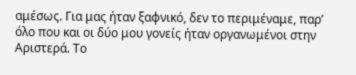αμέσως. Για μας ήταν ξαφνικό, δεν το περιμέναμε, παρ’ όλο που και οι δύο μου γονείς ήταν οργανωμένοι στην Αριστερά. Το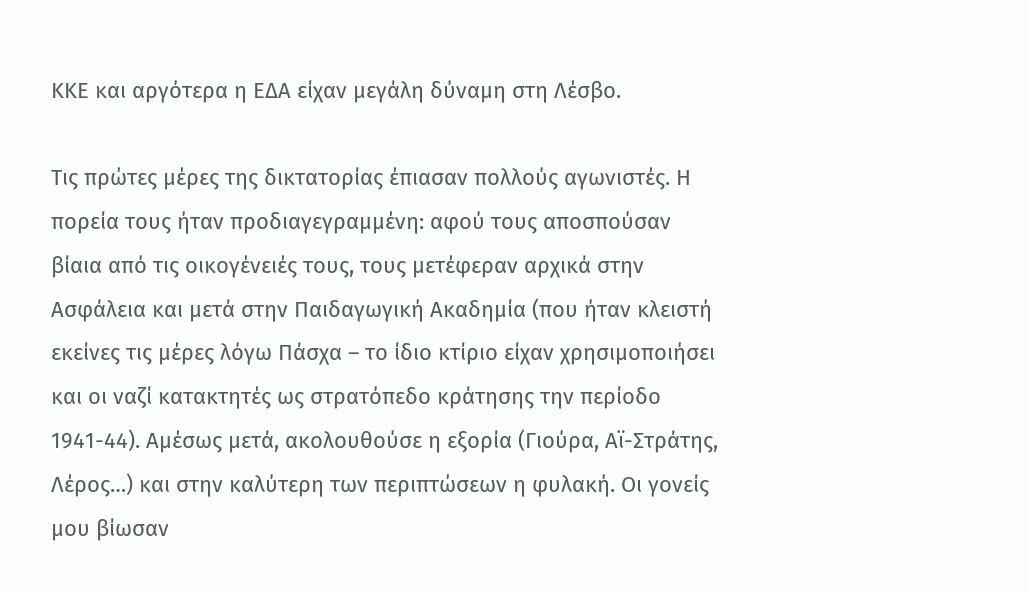ΚΚΕ και αργότερα η ΕΔΑ είχαν μεγάλη δύναμη στη Λέσβο.

Τις πρώτες μέρες της δικτατορίας έπιασαν πολλούς αγωνιστές. Η πορεία τους ήταν προδιαγεγραμμένη: αφού τους αποσπούσαν βίαια από τις οικογένειές τους, τους μετέφεραν αρχικά στην Ασφάλεια και μετά στην Παιδαγωγική Ακαδημία (που ήταν κλειστή εκείνες τις μέρες λόγω Πάσχα – το ίδιο κτίριο είχαν χρησιμοποιήσει και οι ναζί κατακτητές ως στρατόπεδο κράτησης την περίοδο 1941-44). Αμέσως μετά, ακολουθούσε η εξορία (Γιούρα, Αϊ-Στράτης, Λέρος…) και στην καλύτερη των περιπτώσεων η φυλακή. Οι γονείς μου βίωσαν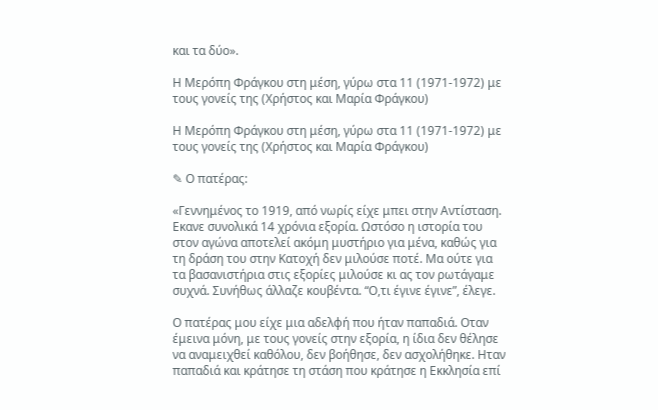και τα δύο».

Η Μερόπη Φράγκου στη μέση, γύρω στα 11 (1971-1972) με τους γονείς της (Χρήστος και Μαρία Φράγκου)

Η Μερόπη Φράγκου στη μέση, γύρω στα 11 (1971-1972) με τους γονείς της (Χρήστος και Μαρία Φράγκου)

✎ Ο πατέρας:

«Γεννημένος το 1919, από νωρίς είχε μπει στην Αντίσταση. Εκανε συνολικά 14 χρόνια εξορία. Ωστόσο η ιστορία του στον αγώνα αποτελεί ακόμη μυστήριο για μένα, καθώς για τη δράση του στην Κατοχή δεν μιλούσε ποτέ. Μα ούτε για τα βασανιστήρια στις εξορίες μιλούσε κι ας τον ρωτάγαμε συχνά. Συνήθως άλλαζε κουβέντα. “Ο,τι έγινε έγινε”, έλεγε.

Ο πατέρας μου είχε μια αδελφή που ήταν παπαδιά. Οταν έμεινα μόνη, με τους γονείς στην εξορία, η ίδια δεν θέλησε να αναμειχθεί καθόλου, δεν βοήθησε, δεν ασχολήθηκε. Ηταν παπαδιά και κράτησε τη στάση που κράτησε η Εκκλησία επί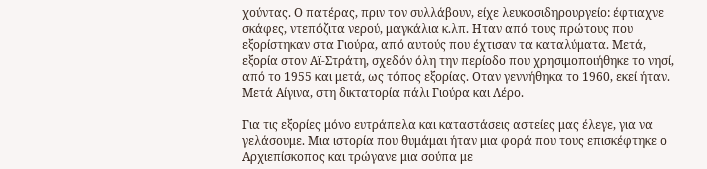χούντας. Ο πατέρας, πριν τον συλλάβουν, είχε λευκοσιδηρουργείο: έφτιαχνε σκάφες, ντεπόζιτα νερού, μαγκάλια κ.λπ. Ηταν από τους πρώτους που εξορίστηκαν στα Γιούρα, από αυτούς που έχτισαν τα καταλύματα. Μετά, εξορία στον Αϊ-Στράτη, σχεδόν όλη την περίοδο που χρησιμοποιήθηκε το νησί, από το 1955 και μετά, ως τόπος εξορίας. Οταν γεννήθηκα το 1960, εκεί ήταν. Μετά Αίγινα, στη δικτατορία πάλι Γιούρα και Λέρο.

Για τις εξορίες μόνο ευτράπελα και καταστάσεις αστείες μας έλεγε, για να γελάσουμε. Μια ιστορία που θυμάμαι ήταν μια φορά που τους επισκέφτηκε ο Αρχιεπίσκοπος και τρώγανε μια σούπα με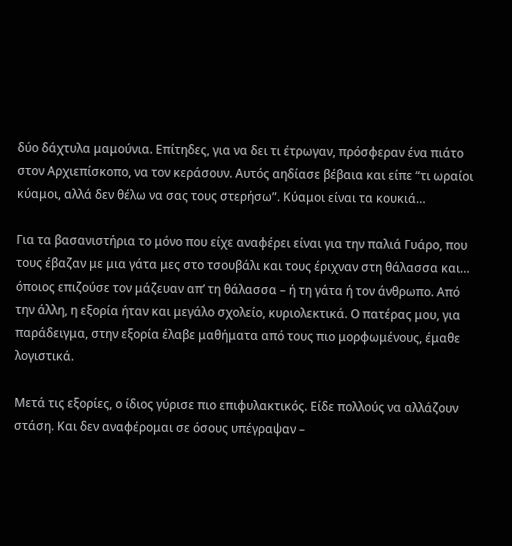δύο δάχτυλα μαμούνια. Επίτηδες, για να δει τι έτρωγαν, πρόσφεραν ένα πιάτο στον Αρχιεπίσκοπο, να τον κεράσουν. Αυτός αηδίασε βέβαια και είπε “τι ωραίοι κύαμοι, αλλά δεν θέλω να σας τους στερήσω”. Κύαμοι είναι τα κουκιά…

Για τα βασανιστήρια το μόνο που είχε αναφέρει είναι για την παλιά Γυάρο, που τους έβαζαν με μια γάτα μες στο τσουβάλι και τους έριχναν στη θάλασσα και… όποιος επιζούσε τον μάζευαν απ’ τη θάλασσα – ή τη γάτα ή τον άνθρωπο. Από την άλλη, η εξορία ήταν και μεγάλο σχολείο, κυριολεκτικά. Ο πατέρας μου, για παράδειγμα, στην εξορία έλαβε μαθήματα από τους πιο μορφωμένους, έμαθε λογιστικά.

Μετά τις εξορίες, ο ίδιος γύρισε πιο επιφυλακτικός. Είδε πολλούς να αλλάζουν στάση. Και δεν αναφέρομαι σε όσους υπέγραψαν –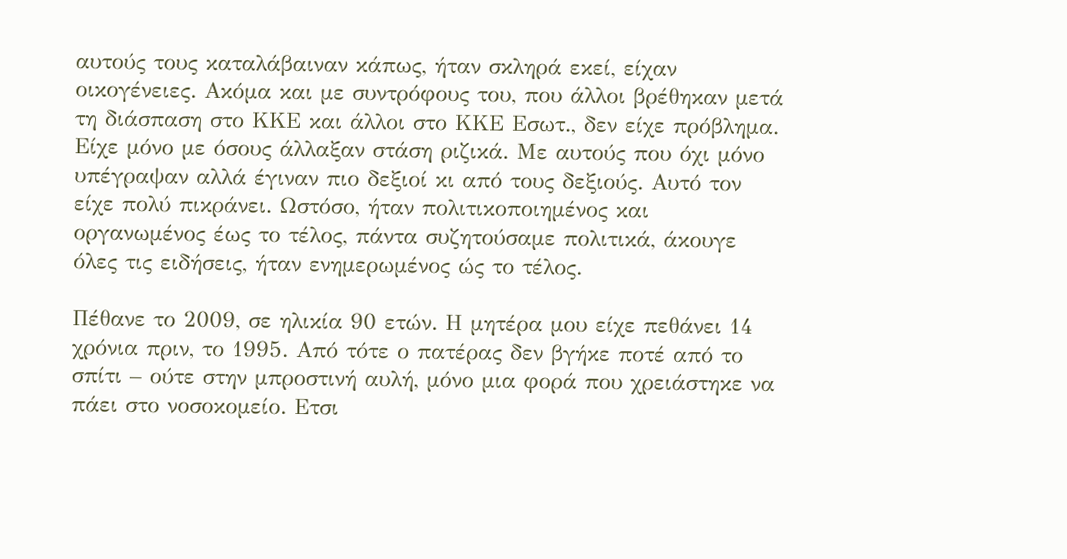αυτούς τους καταλάβαιναν κάπως, ήταν σκληρά εκεί, είχαν οικογένειες. Ακόμα και με συντρόφους του, που άλλοι βρέθηκαν μετά τη διάσπαση στο ΚΚΕ και άλλοι στο ΚΚΕ Εσωτ., δεν είχε πρόβλημα. Είχε μόνο με όσους άλλαξαν στάση ριζικά. Με αυτούς που όχι μόνο υπέγραψαν αλλά έγιναν πιο δεξιοί κι από τους δεξιούς. Αυτό τον είχε πολύ πικράνει. Ωστόσο, ήταν πολιτικοποιημένος και οργανωμένος έως το τέλος, πάντα συζητούσαμε πολιτικά, άκουγε όλες τις ειδήσεις, ήταν ενημερωμένος ώς το τέλος.

Πέθανε το 2009, σε ηλικία 90 ετών. Η μητέρα μου είχε πεθάνει 14 χρόνια πριν, το 1995. Από τότε ο πατέρας δεν βγήκε ποτέ από το σπίτι – ούτε στην μπροστινή αυλή, μόνο μια φορά που χρειάστηκε να πάει στο νοσοκομείο. Ετσι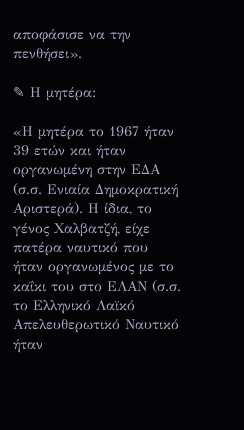αποφάσισε να την πενθήσει».

✎ Η μητέρα:

«Η μητέρα το 1967 ήταν 39 ετών και ήταν οργανωμένη στην ΕΔΑ (σ.σ. Ενιαία Δημοκρατική Αριστερά). Η ίδια, το γένος Χαλβατζή, είχε πατέρα ναυτικό που ήταν οργανωμένος με το καΐκι του στο ΕΛΑΝ (σ.σ. το Ελληνικό Λαϊκό Απελευθερωτικό Ναυτικό ήταν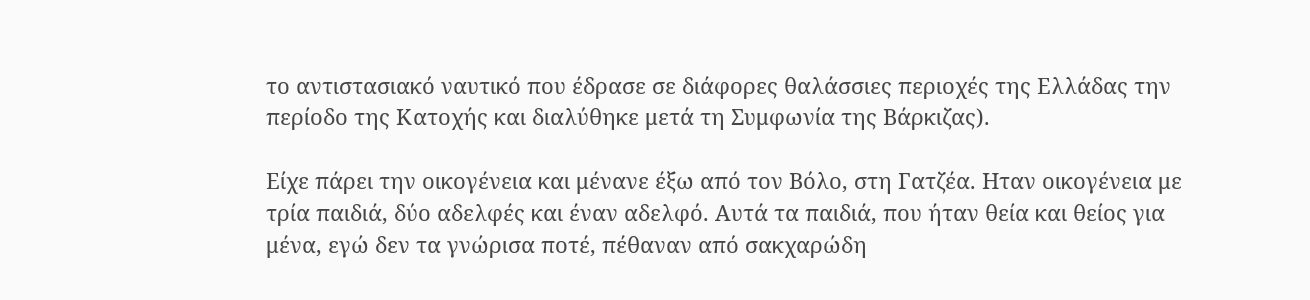το αντιστασιακό ναυτικό που έδρασε σε διάφορες θαλάσσιες περιοχές της Ελλάδας την περίοδο της Κατοχής και διαλύθηκε μετά τη Συμφωνία της Βάρκιζας).

Είχε πάρει την οικογένεια και μένανε έξω από τον Βόλο, στη Γατζέα. Ηταν οικογένεια με τρία παιδιά, δύο αδελφές και έναν αδελφό. Αυτά τα παιδιά, που ήταν θεία και θείος για μένα, εγώ δεν τα γνώρισα ποτέ, πέθαναν από σακχαρώδη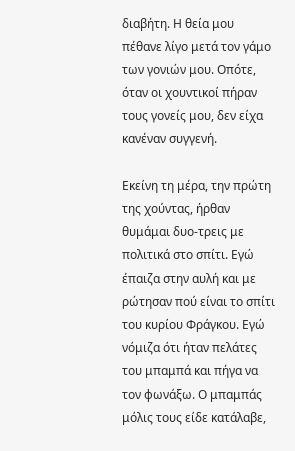διαβήτη. Η θεία μου πέθανε λίγο μετά τον γάμο των γονιών μου. Οπότε, όταν οι χουντικοί πήραν τους γονείς μου, δεν είχα κανέναν συγγενή.

Εκείνη τη μέρα, την πρώτη της χούντας, ήρθαν θυμάμαι δυο-τρεις με πολιτικά στο σπίτι. Εγώ έπαιζα στην αυλή και με ρώτησαν πού είναι το σπίτι του κυρίου Φράγκου. Εγώ νόμιζα ότι ήταν πελάτες του μπαμπά και πήγα να τον φωνάξω. Ο μπαμπάς μόλις τους είδε κατάλαβε,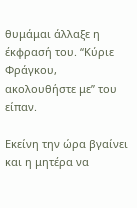θυμάμαι άλλαξε η έκφρασή του. “Κύριε Φράγκου, ακολουθήστε με” του είπαν.

Εκείνη την ώρα βγαίνει και η μητέρα να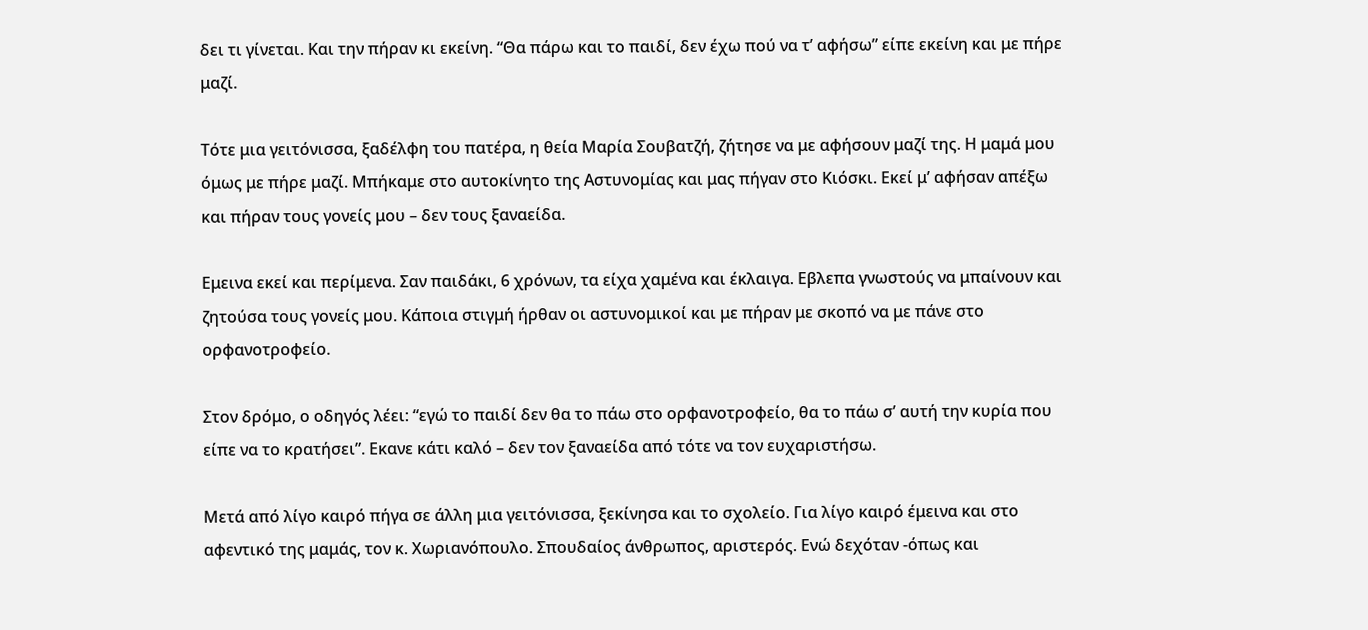δει τι γίνεται. Και την πήραν κι εκείνη. “Θα πάρω και το παιδί, δεν έχω πού να τ’ αφήσω” είπε εκείνη και με πήρε μαζί.

Τότε μια γειτόνισσα, ξαδέλφη του πατέρα, η θεία Μαρία Σουβατζή, ζήτησε να με αφήσουν μαζί της. Η μαμά μου όμως με πήρε μαζί. Μπήκαμε στο αυτοκίνητο της Αστυνομίας και μας πήγαν στο Κιόσκι. Εκεί μ’ αφήσαν απέξω και πήραν τους γονείς μου – δεν τους ξαναείδα.

Εμεινα εκεί και περίμενα. Σαν παιδάκι, 6 χρόνων, τα είχα χαμένα και έκλαιγα. Εβλεπα γνωστούς να μπαίνουν και ζητούσα τους γονείς μου. Κάποια στιγμή ήρθαν οι αστυνομικοί και με πήραν με σκοπό να με πάνε στο ορφανοτροφείο.

Στον δρόμο, ο οδηγός λέει: “εγώ το παιδί δεν θα το πάω στο ορφανοτροφείο, θα το πάω σ’ αυτή την κυρία που είπε να το κρατήσει”. Εκανε κάτι καλό – δεν τον ξαναείδα από τότε να τον ευχαριστήσω.

Μετά από λίγο καιρό πήγα σε άλλη μια γειτόνισσα, ξεκίνησα και το σχολείο. Για λίγο καιρό έμεινα και στο αφεντικό της μαμάς, τον κ. Χωριανόπουλο. Σπουδαίος άνθρωπος, αριστερός. Ενώ δεχόταν -όπως και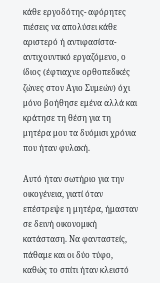κάθε εργοδότης- αφόρητες πιέσεις να απολύσει κάθε αριστερό ή αντιφασίστα-αντιχουντικό εργαζόμενο, ο ίδιος (έφτιαχνε ορθοπεδικές ζώνες στον Αγιο Συμεών) όχι μόνο βοήθησε εμένα αλλά και κράτησε τη θέση για τη μητέρα μου τα δυόμισι χρόνια που ήταν φυλακή.

Αυτό ήταν σωτήριο για την οικογένεια, γιατί όταν επέστρεψε η μητέρα, ήμασταν σε δεινή οικονομική κατάσταση. Να φανταστείς, πάθαμε και οι δύο τύφο, καθώς το σπίτι ήταν κλειστό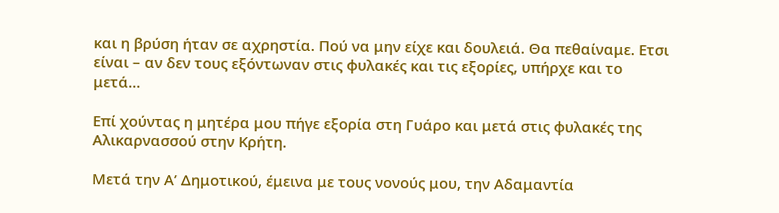και η βρύση ήταν σε αχρηστία. Πού να μην είχε και δουλειά. Θα πεθαίναμε. Ετσι είναι – αν δεν τους εξόντωναν στις φυλακές και τις εξορίες, υπήρχε και το μετά…

Επί χούντας η μητέρα μου πήγε εξορία στη Γυάρο και μετά στις φυλακές της Αλικαρνασσού στην Κρήτη.

Μετά την Α’ Δημοτικού, έμεινα με τους νονούς μου, την Αδαμαντία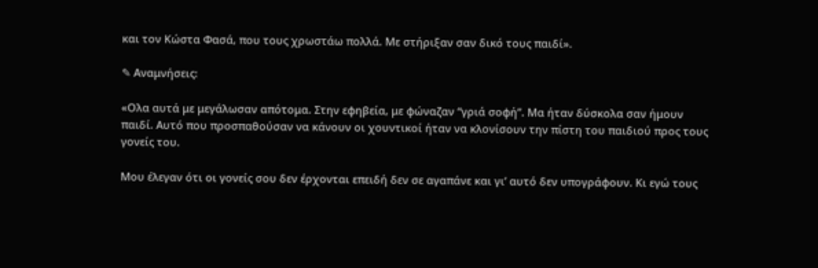και τον Κώστα Φασά, που τους χρωστάω πολλά. Με στήριξαν σαν δικό τους παιδί».

✎ Αναμνήσεις:

«Ολα αυτά με μεγάλωσαν απότομα. Στην εφηβεία, με φώναζαν “γριά σοφή”. Μα ήταν δύσκολα σαν ήμουν παιδί. Αυτό που προσπαθούσαν να κάνουν οι χουντικοί ήταν να κλονίσουν την πίστη του παιδιού προς τους γονείς του.

Μου έλεγαν ότι οι γονείς σου δεν έρχονται επειδή δεν σε αγαπάνε και γι’ αυτό δεν υπογράφουν. Κι εγώ τους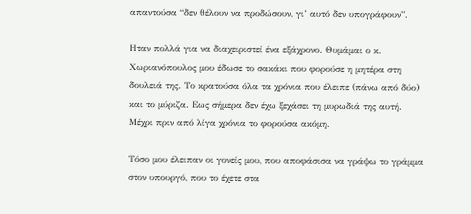απαντούσα “δεν θέλουν να προδώσουν, γι’ αυτό δεν υπογράφουν”.

Ηταν πολλά για να διαχειριστεί ένα εξάχρονο. Θυμάμαι ο κ. Χωριανόπουλος μου έδωσε το σακάκι που φορούσε η μητέρα στη δουλειά της. Το κρατούσα όλα τα χρόνια που έλειπε (πάνω από δύο) και το μύριζα. Εως σήμερα δεν έχω ξεχάσει τη μυρωδιά της αυτή. Μέχρι πριν από λίγα χρόνια το φορούσα ακόμη.

Τόσο μου έλειπαν οι γονείς μου, που αποφάσισα να γράψω το γράμμα στον υπουργό, που το έχετε στα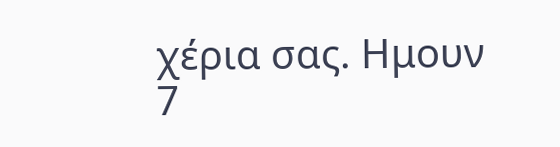χέρια σας. Ημουν 7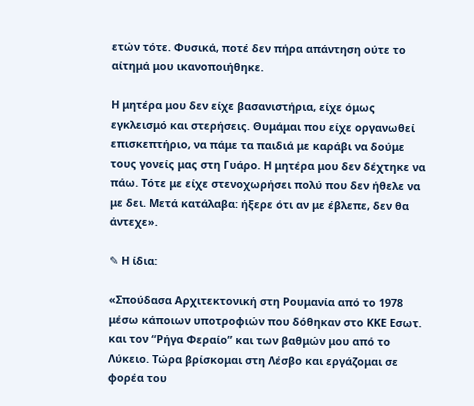ετών τότε. Φυσικά, ποτέ δεν πήρα απάντηση ούτε το αίτημά μου ικανοποιήθηκε.

Η μητέρα μου δεν είχε βασανιστήρια, είχε όμως εγκλεισμό και στερήσεις. Θυμάμαι που είχε οργανωθεί επισκεπτήριο, να πάμε τα παιδιά με καράβι να δούμε τους γονείς μας στη Γυάρο. Η μητέρα μου δεν δέχτηκε να πάω. Τότε με είχε στενοχωρήσει πολύ που δεν ήθελε να με δει. Μετά κατάλαβα: ήξερε ότι αν με έβλεπε, δεν θα άντεχε».

✎ Η ίδια:

«Σπούδασα Αρχιτεκτονική στη Ρουμανία από το 1978 μέσω κάποιων υποτροφιών που δόθηκαν στο ΚΚΕ Εσωτ. και τον “Ρήγα Φεραίο” και των βαθμών μου από το Λύκειο. Τώρα βρίσκομαι στη Λέσβο και εργάζομαι σε φορέα του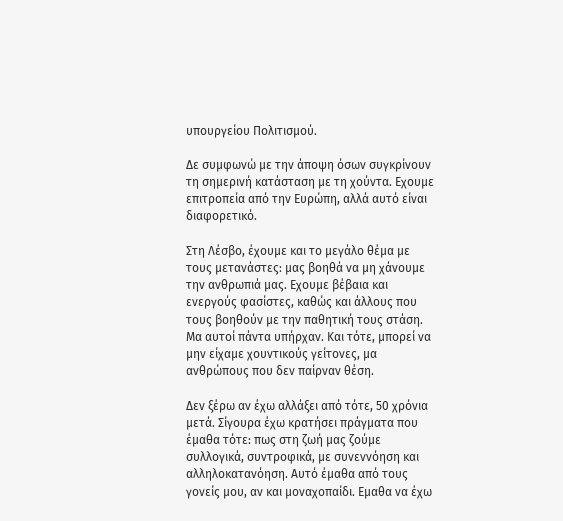υπουργείου Πολιτισμού.

Δε συμφωνώ με την άποψη όσων συγκρίνουν τη σημερινή κατάσταση με τη χούντα. Εχουμε επιτροπεία από την Ευρώπη, αλλά αυτό είναι διαφορετικό.

Στη Λέσβο, έχουμε και το μεγάλο θέμα με τους μετανάστες: μας βοηθά να μη χάνουμε την ανθρωπιά μας. Εχουμε βέβαια και ενεργούς φασίστες, καθώς και άλλους που τους βοηθούν με την παθητική τους στάση. Μα αυτοί πάντα υπήρχαν. Και τότε, μπορεί να μην είχαμε χουντικούς γείτονες, μα ανθρώπους που δεν παίρναν θέση.

Δεν ξέρω αν έχω αλλάξει από τότε, 50 χρόνια μετά. Σίγουρα έχω κρατήσει πράγματα που έμαθα τότε: πως στη ζωή μας ζούμε συλλογικά, συντροφικά, με συνεννόηση και αλληλοκατανόηση. Αυτό έμαθα από τους γονείς μου, αν και μοναχοπαίδι. Εμαθα να έχω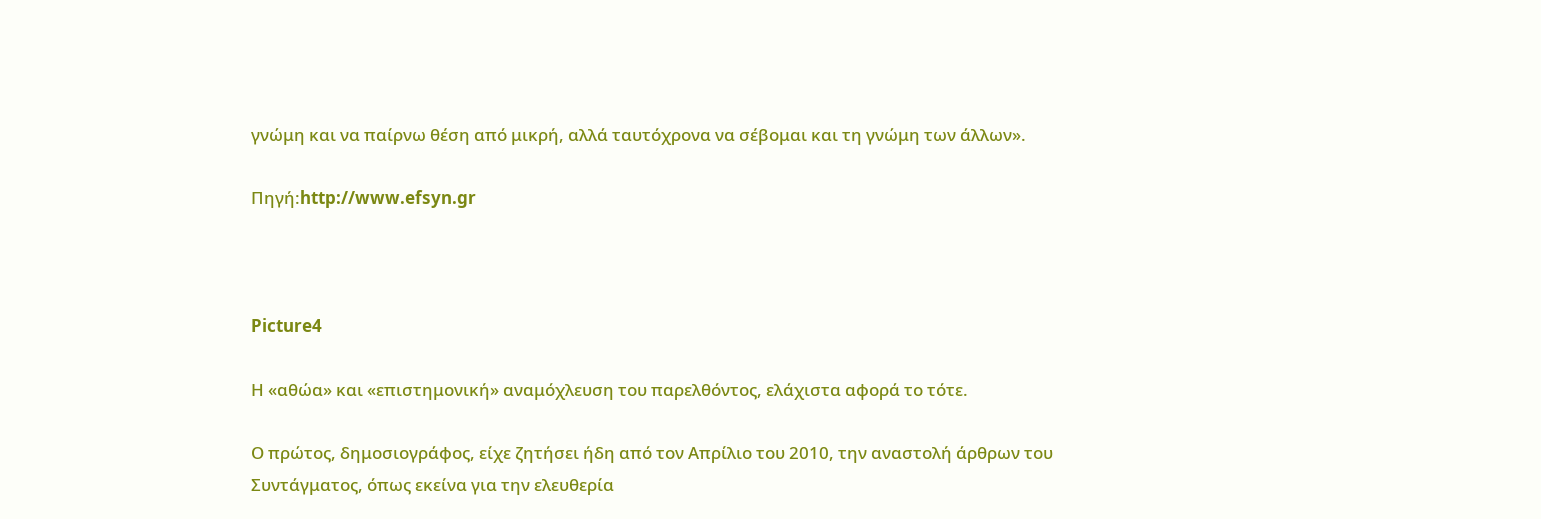γνώμη και να παίρνω θέση από μικρή, αλλά ταυτόχρονα να σέβομαι και τη γνώμη των άλλων».

Πηγή:http://www.efsyn.gr



Picture4

Η «αθώα» και «επιστημονική» αναμόχλευση του παρελθόντος, ελάχιστα αφορά το τότε.

Ο πρώτος, δημοσιογράφος, είχε ζητήσει ήδη από τον Απρίλιο του 2010, την αναστολή άρθρων του Συντάγματος, όπως εκείνα για την ελευθερία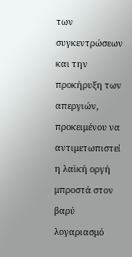των συγκεντρώσεων και την προκήρυξη των απεργιών, προκειμένου να αντιμετωπιστεί η λαϊκή οργή μπροστά στον βαρύ λογαριασμό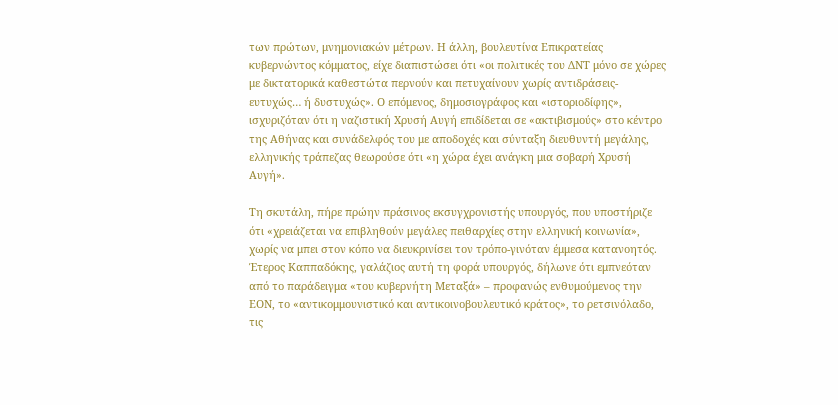των πρώτων, μνημονιακών μέτρων. Η άλλη, βουλευτίνα Επικρατείας κυβερνώντος κόμματος, είχε διαπιστώσει ότι «οι πολιτικές του ΔΝΤ μόνο σε χώρες με δικτατορικά καθεστώτα περνούν και πετυχαίνουν χωρίς αντιδράσεις-ευτυχώς… ή δυστυχώς». Ο επόμενος, δημοσιογράφος και «ιστοριοδίφης», ισχυριζόταν ότι η ναζιστική Χρυσή Αυγή επιδίδεται σε «ακτιβισμούς» στο κέντρο της Αθήνας και συνάδελφός του με αποδοχές και σύνταξη διευθυντή μεγάλης, ελληνικής τράπεζας θεωρούσε ότι «η χώρα έχει ανάγκη μια σοβαρή Χρυσή Αυγή».

Τη σκυτάλη, πήρε πρώην πράσινος εκσυγχρονιστής υπουργός, που υποστήριζε ότι «χρειάζεται να επιβληθούν μεγάλες πειθαρχίες στην ελληνική κοινωνία», χωρίς να μπει στον κόπο να διευκρινίσει τον τρόπο-γινόταν έμμεσα κατανοητός. Έτερος Καππαδόκης, γαλάζιος αυτή τη φορά υπουργός, δήλωνε ότι εμπνεόταν από το παράδειγμα «του κυβερνήτη Μεταξά» – προφανώς ενθυμούμενος την ΕΟΝ, το «αντικομμουνιστικό και αντικοινοβουλευτικό κράτος», το ρετσινόλαδο, τις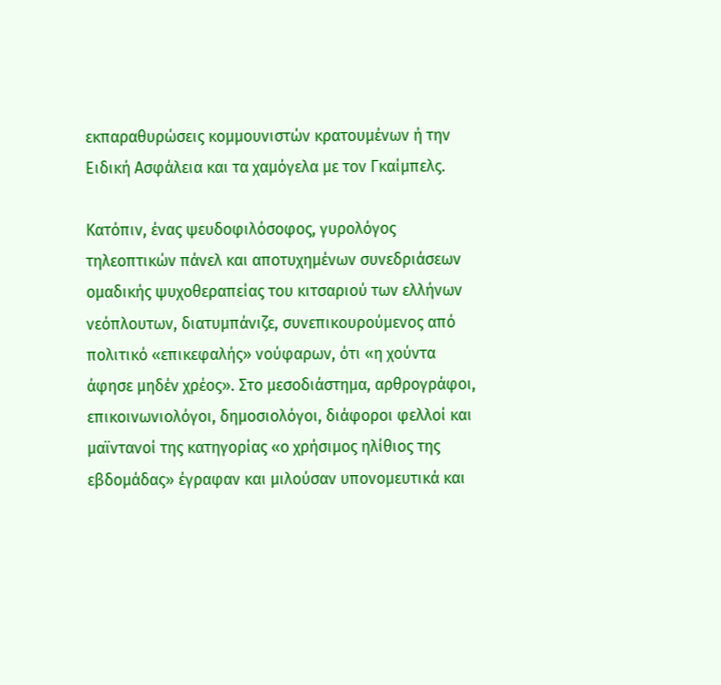εκπαραθυρώσεις κομμουνιστών κρατουμένων ή την Ειδική Ασφάλεια και τα χαμόγελα με τον Γκαίμπελς.

Κατόπιν, ένας ψευδοφιλόσοφος, γυρολόγος τηλεοπτικών πάνελ και αποτυχημένων συνεδριάσεων ομαδικής ψυχοθεραπείας του κιτσαριού των ελλήνων νεόπλουτων, διατυμπάνιζε, συνεπικουρούμενος από πολιτικό «επικεφαλής» νούφαρων, ότι «η χούντα άφησε μηδέν χρέος». Στο μεσοδιάστημα, αρθρογράφοι, επικοινωνιολόγοι, δημοσιολόγοι, διάφοροι φελλοί και μαϊντανοί της κατηγορίας «ο χρήσιμος ηλίθιος της εβδομάδας» έγραφαν και μιλούσαν υπονομευτικά και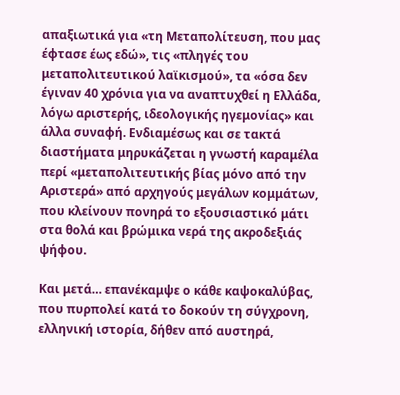απαξιωτικά για «τη Μεταπολίτευση, που μας έφτασε έως εδώ», τις «πληγές του μεταπολιτευτικού λαϊκισμού», τα «όσα δεν έγιναν 40 χρόνια για να αναπτυχθεί η Ελλάδα, λόγω αριστερής, ιδεολογικής ηγεμονίας» και άλλα συναφή. Ενδιαμέσως και σε τακτά διαστήματα μηρυκάζεται η γνωστή καραμέλα περί «μεταπολιτευτικής βίας μόνο από την Αριστερά» από αρχηγούς μεγάλων κομμάτων, που κλείνουν πονηρά το εξουσιαστικό μάτι στα θολά και βρώμικα νερά της ακροδεξιάς ψήφου.

Και μετά… επανέκαμψε ο κάθε καψοκαλύβας, που πυρπολεί κατά το δοκούν τη σύγχρονη, ελληνική ιστορία, δήθεν από αυστηρά,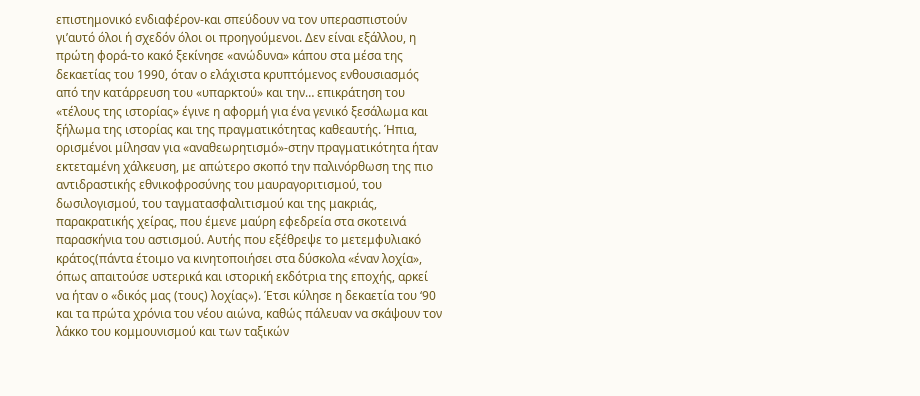επιστημονικό ενδιαφέρον-και σπεύδουν να τον υπερασπιστούν γι’αυτό όλοι ή σχεδόν όλοι οι προηγούμενοι. Δεν είναι εξάλλου, η πρώτη φορά-το κακό ξεκίνησε «ανώδυνα» κάπου στα μέσα της δεκαετίας του 1990, όταν ο ελάχιστα κρυπτόμενος ενθουσιασμός από την κατάρρευση του «υπαρκτού» και την… επικράτηση του «τέλους της ιστορίας» έγινε η αφορμή για ένα γενικό ξεσάλωμα και ξήλωμα της ιστορίας και της πραγματικότητας καθεαυτής. Ήπια, ορισμένοι μίλησαν για «αναθεωρητισμό»-στην πραγματικότητα ήταν εκτεταμένη χάλκευση, με απώτερο σκοπό την παλινόρθωση της πιο αντιδραστικής εθνικοφροσύνης του μαυραγοριτισμού, του δωσιλογισμού, του ταγματασφαλιτισμού και της μακριάς, παρακρατικής χείρας, που έμενε μαύρη εφεδρεία στα σκοτεινά παρασκήνια του αστισμού. Αυτής που εξέθρεψε το μετεμφυλιακό κράτος(πάντα έτοιμο να κινητοποιήσει στα δύσκολα «έναν λοχία», όπως απαιτούσε υστερικά και ιστορική εκδότρια της εποχής, αρκεί να ήταν ο «δικός μας (τους) λοχίας»). Έτσι κύλησε η δεκαετία του ‘90 και τα πρώτα χρόνια του νέου αιώνα, καθώς πάλευαν να σκάψουν τον λάκκο του κομμουνισμού και των ταξικών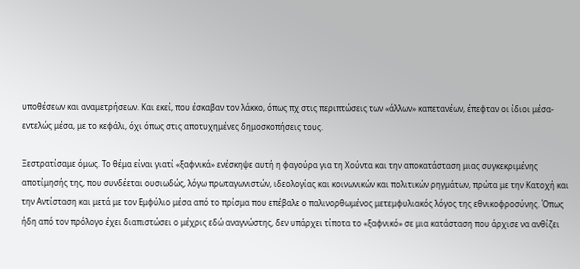υποθέσεων και αναμετρήσεων. Και εκεί, που έσκαβαν τον λάκκο, όπως πχ στις περιπτώσεις των «άλλων» καπετανέων, έπεφταν οι ίδιοι μέσα-εντελώς μέσα, με το κεφάλι, όχι όπως στις αποτυχημένες δημοσκοπήσεις τους.

Ξεστρατίσαμε όμως. Το θέμα είναι γιατί «ξαφνικά» ενέσκηψε αυτή η φαγούρα για τη Χούντα και την αποκατάσταση μιας συγκεκριμένης αποτίμησής της, που συνδέεται ουσιωδώς, λόγω πρωταγωνιστών, ιδεολογίας και κοινωνικών και πολιτικών ρηγμάτων, πρώτα με την Κατοχή και την Αντίσταση και μετά με τον Εμφύλιο μέσα από το πρίσμα που επέβαλε ο παλινορθωμένος μετεμφυλιακός λόγος της εθνικοφροσύνης. Όπως ήδη από τον πρόλογο έχει διαπιστώσει ο μέχρις εδώ αναγνώστης, δεν υπάρχει τίποτα το «ξαφνικό» σε μια κατάσταση που άρχισε να ανθίζει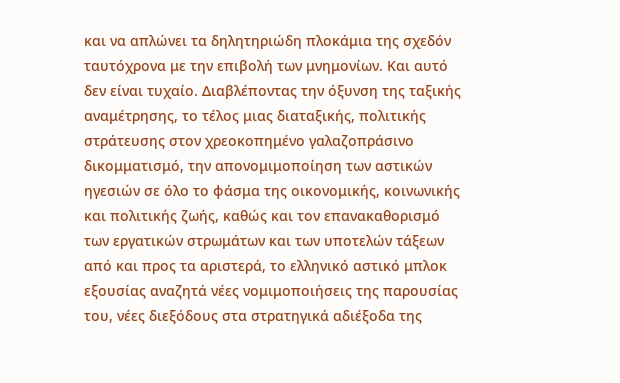και να απλώνει τα δηλητηριώδη πλοκάμια της σχεδόν ταυτόχρονα με την επιβολή των μνημονίων. Και αυτό δεν είναι τυχαίο. Διαβλέποντας την όξυνση της ταξικής αναμέτρησης, το τέλος μιας διαταξικής, πολιτικής στράτευσης στον χρεοκοπημένο γαλαζοπράσινο δικομματισμό, την απονομιμοποίηση των αστικών ηγεσιών σε όλο το φάσμα της οικονομικής, κοινωνικής και πολιτικής ζωής, καθώς και τον επανακαθορισμό των εργατικών στρωμάτων και των υποτελών τάξεων από και προς τα αριστερά, το ελληνικό αστικό μπλοκ εξουσίας αναζητά νέες νομιμοποιήσεις της παρουσίας του, νέες διεξόδους στα στρατηγικά αδιέξοδα της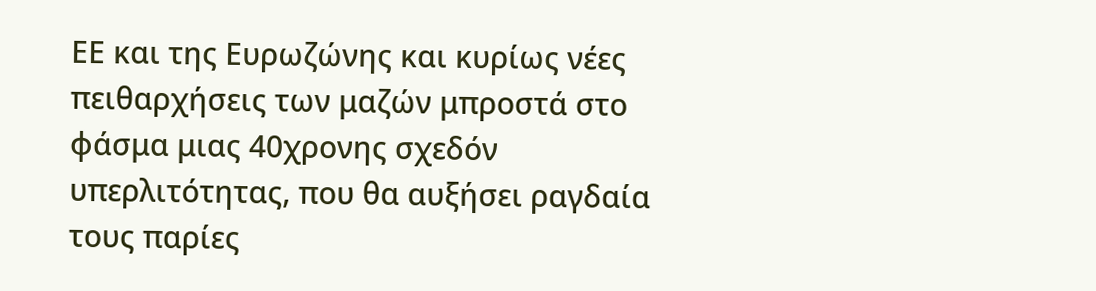ΕΕ και της Ευρωζώνης και κυρίως νέες πειθαρχήσεις των μαζών μπροστά στο φάσμα μιας 40χρονης σχεδόν υπερλιτότητας, που θα αυξήσει ραγδαία τους παρίες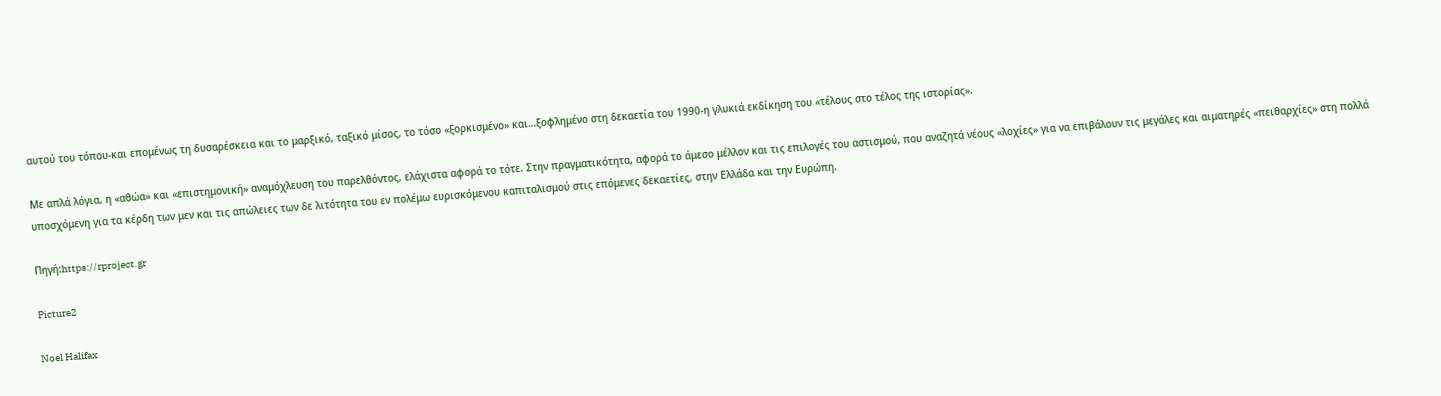αυτού του τόπου-και επομένως τη δυσαρέσκεια και το μαρξικό, ταξικό μίσος, το τόσο «ξορκισμένο» και…ξοφλημένο στη δεκαετία του 1990-η γλυκιά εκδίκηση του «τέλους στο τέλος της ιστορίας».

Με απλά λόγια, η «αθώα» και «επιστημονική» αναμόχλευση του παρελθόντος, ελάχιστα αφορά το τότε. Στην πραγματικότητα, αφορά το άμεσο μέλλον και τις επιλογές του αστισμού, που αναζητά νέους «λοχίες» για να επιβάλουν τις μεγάλες και αιματηρές «πειθαρχίες» στη πολλά υποσχόμενη για τα κέρδη των μεν και τις απώλειες των δε λιτότητα του εν πολέμω ευρισκόμενου καπιταλισμού στις επόμενες δεκαετίες, στην Ελλάδα και την Ευρώπη.

Πηγή:https://rproject.gr

Picture2

Noel Halifax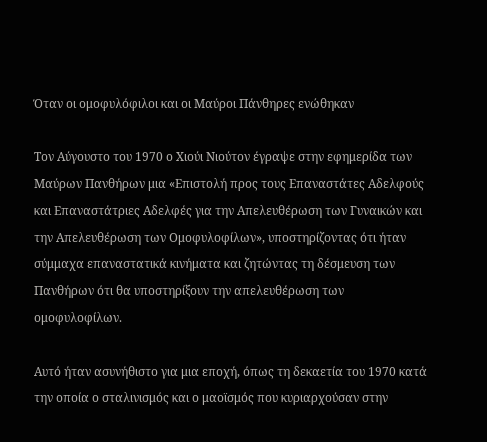Όταν οι ομοφυλόφιλοι και οι Μαύροι Πάνθηρες ενώθηκαν

Τον Αύγουστο του 1970 ο Χιούι Νιούτον έγραψε στην εφημερίδα των Μαύρων Πανθήρων μια «Επιστολή προς τους Επαναστάτες Αδελφούς και Επαναστάτριες Αδελφές για την Απελευθέρωση των Γυναικών και την Απελευθέρωση των Ομοφυλοφίλων», υποστηρίζοντας ότι ήταν σύμμαχα επαναστατικά κινήματα και ζητώντας τη δέσμευση των Πανθήρων ότι θα υποστηρίξουν την απελευθέρωση των ομοφυλοφίλων.

Αυτό ήταν ασυνήθιστο για μια εποχή, όπως τη δεκαετία του 1970 κατά την οποία ο σταλινισμός και ο μαοϊσμός που κυριαρχούσαν στην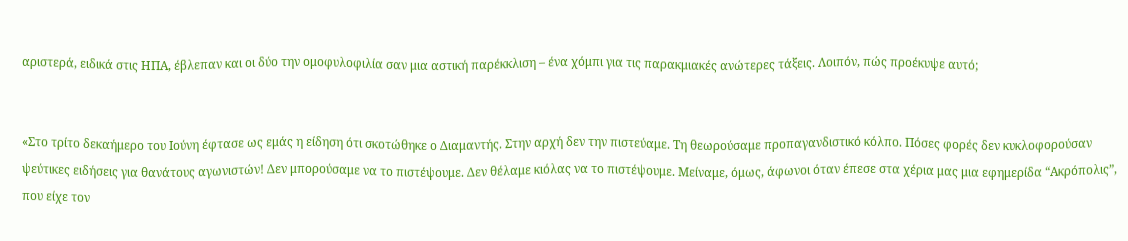αριστερά, ειδικά στις ΗΠΑ, έβλεπαν και οι δύο την ομοφυλοφιλία σαν μια αστική παρέκκλιση – ένα χόμπι για τις παρακμιακές ανώτερες τάξεις. Λοιπόν, πώς προέκυψε αυτό;


«Στο τρίτο δεκαήμερο του Ιούνη έφτασε ως εμάς η είδηση ότι σκοτώθηκε ο Διαμαντής. Στην αρχή δεν την πιστεύαμε. Τη θεωρούσαμε προπαγανδιστικό κόλπο. Πόσες φορές δεν κυκλοφορούσαν ψεύτικες ειδήσεις για θανάτους αγωνιστών! Δεν μπορούσαμε να το πιστέψουμε. Δεν θέλαμε κιόλας να το πιστέψουμε. Μείναμε, όμως, άφωνοι όταν έπεσε στα χέρια μας μια εφημερίδα “Ακρόπολις”, που είχε τον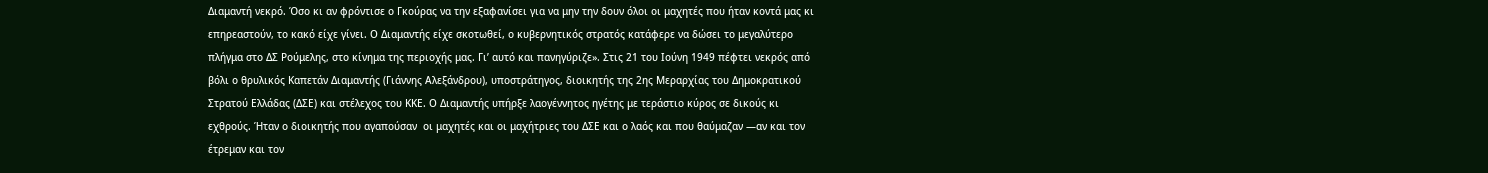Διαμαντή νεκρό. Όσο κι αν φρόντισε ο Γκούρας να την εξαφανίσει για να μην την δουν όλοι οι μαχητές που ήταν κοντά μας κι επηρεαστούν, το κακό είχε γίνει. Ο Διαμαντής είχε σκοτωθεί, ο κυβερνητικός στρατός κατάφερε να δώσει το μεγαλύτερο πλήγμα στο ΔΣ Ρούμελης, στο κίνημα της περιοχής μας. Γι’ αυτό και πανηγύριζε». Στις 21 του Ιούνη 1949 πέφτει νεκρός από βόλι ο θρυλικός Καπετάν Διαμαντής (Γιάννης Αλεξάνδρου), υποστράτηγος, διοικητής της 2ης Μεραρχίας του Δημοκρατικού Στρατού Ελλάδας (ΔΣΕ) και στέλεχος του ΚΚΕ. Ο Διαμαντής υπήρξε λαογέννητος ηγέτης με τεράστιο κύρος σε δικούς κι εχθρούς. Ήταν ο διοικητής που αγαπούσαν  οι μαχητές και οι μαχήτριες του ΔΣΕ και ο λαός και που θαύμαζαν ―αν και τον έτρεμαν και τον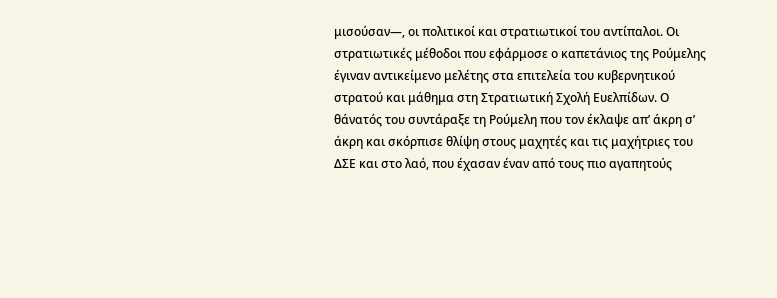μισούσαν―, οι πολιτικοί και στρατιωτικοί του αντίπαλοι. Οι στρατιωτικές μέθοδοι που εφάρμοσε ο καπετάνιος της Ρούμελης έγιναν αντικείμενο μελέτης στα επιτελεία του κυβερνητικού στρατού και μάθημα στη Στρατιωτική Σχολή Ευελπίδων. Ο θάνατός του συντάραξε τη Ρούμελη που τον έκλαψε απ’ άκρη σ’ άκρη και σκόρπισε θλίψη στους μαχητές και τις μαχήτριες του ΔΣΕ και στο λαό, που έχασαν έναν από τους πιο αγαπητούς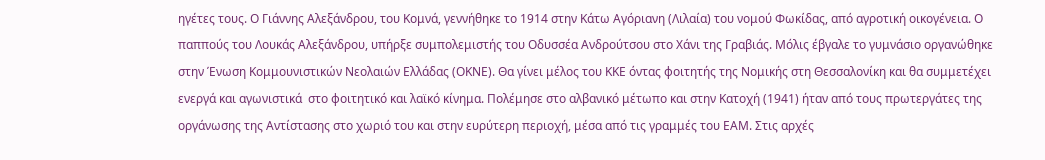ηγέτες τους. Ο Γιάννης Αλεξάνδρου, του Κομνά, γεννήθηκε το 1914 στην Κάτω Αγόριανη (Λιλαία) του νομού Φωκίδας, από αγροτική οικογένεια. Ο παππούς του Λουκάς Αλεξάνδρου, υπήρξε συμπολεμιστής του Οδυσσέα Ανδρούτσου στο Χάνι της Γραβιάς. Μόλις έβγαλε το γυμνάσιο οργανώθηκε στην Ένωση Κομμουνιστικών Νεολαιών Ελλάδας (ΟΚΝΕ). Θα γίνει μέλος του ΚΚΕ όντας φοιτητής της Νομικής στη Θεσσαλονίκη και θα συμμετέχει ενεργά και αγωνιστικά  στο φοιτητικό και λαϊκό κίνημα. Πολέμησε στο αλβανικό μέτωπο και στην Κατοχή (1941) ήταν από τους πρωτεργάτες της οργάνωσης της Αντίστασης στο χωριό του και στην ευρύτερη περιοχή, μέσα από τις γραμμές του ΕΑΜ. Στις αρχές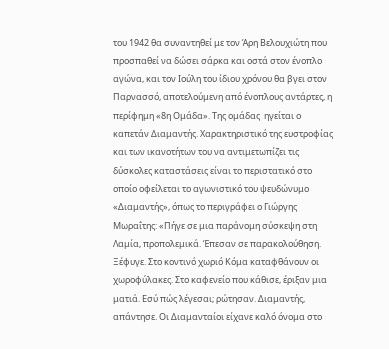του 1942 θα συναντηθεί με τον Άρη Βελουχιώτη που προσπαθεί να δώσει σάρκα και οστά στον ένοπλο αγώνα, και τον Ιούλη του ίδιου χρόνου θα βγει στον Παρνασσό, αποτελούμενη από ένοπλους αντάρτες, η περίφημη «8η Ομάδα». Της ομάδας  ηγείται ο καπετάν Διαμαντής. Χαρακτηριστικό της ευστροφίας και των ικανοτήτων του να αντιμετωπίζει τις δύσκολες καταστάσεις είναι το περιστατικό στο οποίο οφείλεται το αγωνιστικό του ψευδώνυμο «Διαμαντής», όπως το περιγράφει ο Γιώργης Μωραΐτης: «Πήγε σε μια παράνομη σύσκεψη στη Λαμία, προπολεμικά. Έπεσαν σε παρακολούθηση. Ξέφυγε. Στο κοντινό χωριό Κόμα καταφθάνουν οι χωροφύλακες. Στο καφενείο που κάθισε, έριξαν μια ματιά. Εσύ πώς λέγεσαι; ρώτησαν. Διαμαντής, απάντησε. Οι Διαμανταίοι είχανε καλό όνομα στο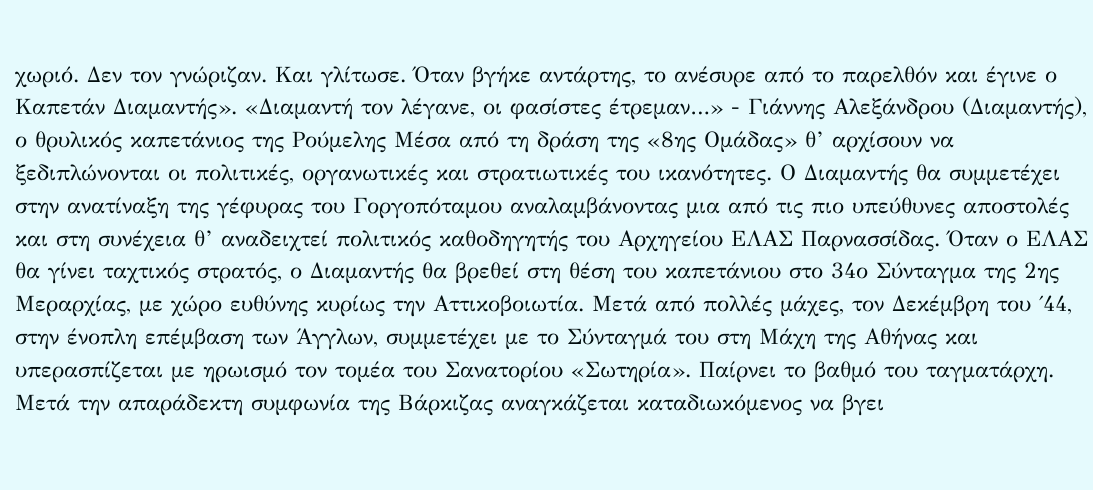χωριό. Δεν τον γνώριζαν. Και γλίτωσε. Όταν βγήκε αντάρτης, το ανέσυρε από το παρελθόν και έγινε ο Καπετάν Διαμαντής». «Διαμαντή τον λέγανε, οι φασίστες έτρεμαν…» - Γιάννης Αλεξάνδρου (Διαμαντής), ο θρυλικός καπετάνιος της Ρούμελης Μέσα από τη δράση της «8ης Ομάδας» θ’ αρχίσουν να ξεδιπλώνονται οι πολιτικές, οργανωτικές και στρατιωτικές του ικανότητες. Ο Διαμαντής θα συμμετέχει στην ανατίναξη της γέφυρας του Γοργοπόταμου αναλαμβάνοντας μια από τις πιο υπεύθυνες αποστολές και στη συνέχεια θ’ αναδειχτεί πολιτικός καθοδηγητής του Αρχηγείου ΕΛΑΣ Παρνασσίδας. Όταν ο ΕΛΑΣ θα γίνει ταχτικός στρατός, ο Διαμαντής θα βρεθεί στη θέση του καπετάνιου στο 34ο Σύνταγμα της 2ης Μεραρχίας, με χώρο ευθύνης κυρίως την Αττικοβοιωτία. Μετά από πολλές μάχες, τον Δεκέμβρη του ΄44, στην ένοπλη επέμβαση των Άγγλων, συμμετέχει με το Σύνταγμά του στη Μάχη της Αθήνας και υπερασπίζεται με ηρωισμό τον τομέα του Σανατορίου «Σωτηρία». Παίρνει το βαθμό του ταγματάρχη. Μετά την απαράδεκτη συμφωνία της Βάρκιζας αναγκάζεται καταδιωκόμενος να βγει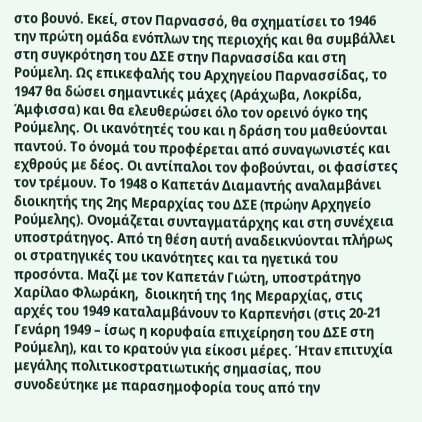στο βουνό. Εκεί, στον Παρνασσό, θα σχηματίσει το 1946 την πρώτη ομάδα ενόπλων της περιοχής και θα συμβάλλει στη συγκρότηση του ΔΣΕ στην Παρνασσίδα και στη Ρούμελη. Ως επικεφαλής του Αρχηγείου Παρνασσίδας, το 1947 θα δώσει σημαντικές μάχες (Αράχωβα, Λοκρίδα, Άμφισσα) και θα ελευθερώσει όλο τον ορεινό όγκο της Ρούμελης. Οι ικανότητές του και η δράση του μαθεύονται παντού. Το όνομά του προφέρεται από συναγωνιστές και εχθρούς με δέος. Οι αντίπαλοι τον φοβούνται, οι φασίστες τον τρέμουν. Το 1948 ο Καπετάν Διαμαντής αναλαμβάνει διοικητής της 2ης Μεραρχίας του ΔΣΕ (πρώην Αρχηγείο Ρούμελης). Ονομάζεται συνταγματάρχης και στη συνέχεια υποστράτηγος. Από τη θέση αυτή αναδεικνύονται πλήρως οι στρατηγικές του ικανότητες και τα ηγετικά του προσόντα. Μαζί με τον Καπετάν Γιώτη, υποστράτηγο Χαρίλαο Φλωράκη,  διοικητή της 1ης Μεραρχίας, στις αρχές του 1949 καταλαμβάνουν το Καρπενήσι (στις 20-21 Γενάρη 1949 – ίσως η κορυφαία επιχείρηση του ΔΣΕ στη Ρούμελη), και το κρατούν για είκοσι μέρες. Ήταν επιτυχία μεγάλης πολιτικοστρατιωτικής σημασίας, που συνοδεύτηκε με παρασημοφορία τους από την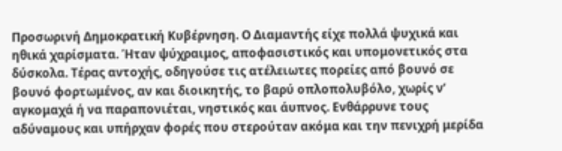Προσωρινή Δημοκρατική Κυβέρνηση. Ο Διαμαντής είχε πολλά ψυχικά και ηθικά χαρίσματα. Ήταν ψύχραιμος, αποφασιστικός και υπομονετικός στα δύσκολα. Τέρας αντοχής, οδηγούσε τις ατέλειωτες πορείες από βουνό σε βουνό φορτωμένος, αν και διοικητής, το βαρύ οπλοπολυβόλο, χωρίς ν’ αγκομαχά ή να παραπονιέται, νηστικός και άυπνος. Ενθάρρυνε τους αδύναμους και υπήρχαν φορές που στερούταν ακόμα και την πενιχρή μερίδα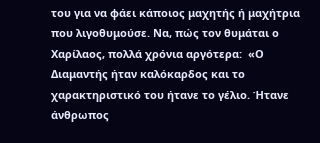του για να φάει κάποιος μαχητής ή μαχήτρια που λιγοθυμούσε. Να, πώς τον θυμάται ο Χαρίλαος, πολλά χρόνια αργότερα:  «Ο Διαμαντής ήταν καλόκαρδος και το χαρακτηριστικό του ήτανε το γέλιο. Ήτανε άνθρωπος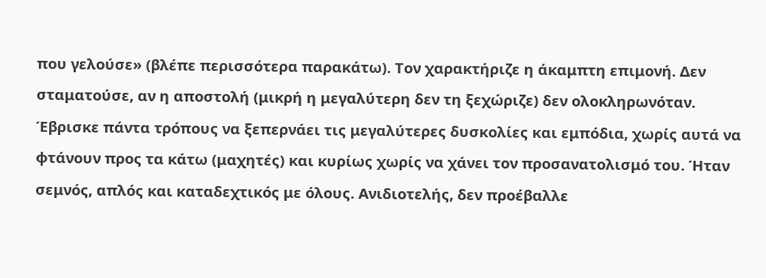που γελούσε» (βλέπε περισσότερα παρακάτω). Τον χαρακτήριζε η άκαμπτη επιμονή. Δεν σταματούσε, αν η αποστολή (μικρή η μεγαλύτερη δεν τη ξεχώριζε) δεν ολοκληρωνόταν. Έβρισκε πάντα τρόπους να ξεπερνάει τις μεγαλύτερες δυσκολίες και εμπόδια, χωρίς αυτά να φτάνουν προς τα κάτω (μαχητές) και κυρίως χωρίς να χάνει τον προσανατολισμό του. Ήταν σεμνός, απλός και καταδεχτικός με όλους. Ανιδιοτελής, δεν προέβαλλε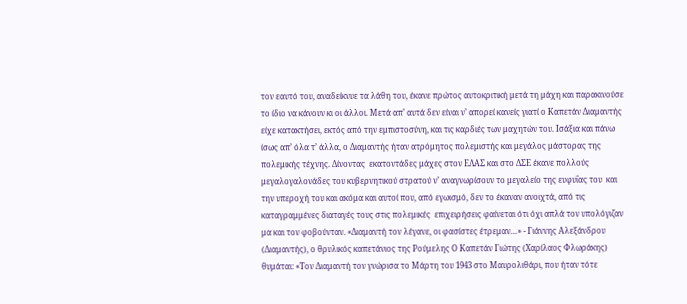τον εαυτό του, αναδείκνυε τα λάθη του, έκανε πρώτος αυτοκριτική μετά τη μάχη και παρακινούσε το ίδιο να κάνουν κι οι άλλοι. Μετά απ’ αυτά δεν είναι ν’ απορεί κανείς γιατί ο Καπετάν Διαμαντής είχε κατακτήσει, εκτός από την εμπιστοσύνη, και τις καρδιές των μαχητών του. Ισάξια και πάνω ίσως απ’ όλα τ’ άλλα, ο Διαμαντής ήταν ατρόμητος πολεμιστής και μεγάλος μάστορας της πολεμικής τέχνης. Δίνοντας  εκατοντάδες μάχες στον ΕΛΑΣ και στο ΔΣΕ έκανε πολλούς μεγαλογαλονάδες του κυβερνητικού στρατού ν’ αναγνωρίσουν το μεγαλείο της ευφυΐας του  και την υπεροχή του και ακόμα και αυτοί που, από εγωισμό, δεν το έκαναν ανοιχτά, από τις καταγραμμένες διαταγές τους στις πολεμικές  επιχειρήσεις φαίνεται ότι όχι απλά τον υπολόγιζαν μα και τον φοβούνταν. «Διαμαντή τον λέγανε, οι φασίστες έτρεμαν…» - Γιάννης Αλεξάνδρου (Διαμαντής), ο θρυλικός καπετάνιος της Ρούμελης Ο Καπετάν Γιώτης (Χαρίλαος Φλωράκης) θυμάται: «Τον Διαμαντή τον γνώρισα το Μάρτη του 1943 στο Μαυρολιθάρι, που ήταν τότε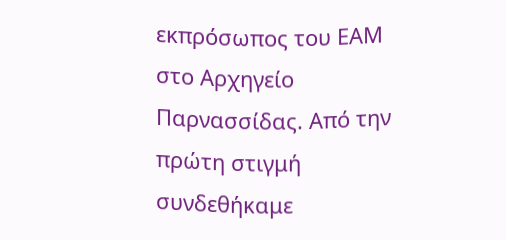εκπρόσωπος του ΕΑΜ στο Αρχηγείο Παρνασσίδας. Από την πρώτη στιγμή συνδεθήκαμε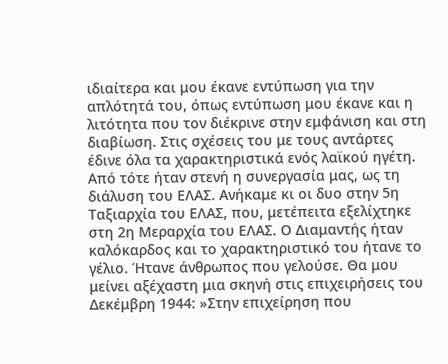ιδιαίτερα και μου έκανε εντύπωση για την απλότητά του, όπως εντύπωση μου έκανε και η λιτότητα που τον διέκρινε στην εμφάνιση και στη διαβίωση. Στις σχέσεις του με τους αντάρτες έδινε όλα τα χαρακτηριστικά ενός λαϊκού ηγέτη. Από τότε ήταν στενή η συνεργασία μας, ως τη διάλυση του ΕΛΑΣ. Ανήκαμε κι οι δυο στην 5η Ταξιαρχία του ΕΛΑΣ, που, μετέπειτα εξελίχτηκε στη 2η Μεραρχία του ΕΛΑΣ. Ο Διαμαντής ήταν καλόκαρδος και το χαρακτηριστικό του ήτανε το γέλιο. Ήτανε άνθρωπος που γελούσε. Θα μου μείνει αξέχαστη μια σκηνή στις επιχειρήσεις του Δεκέμβρη 1944: »Στην επιχείρηση που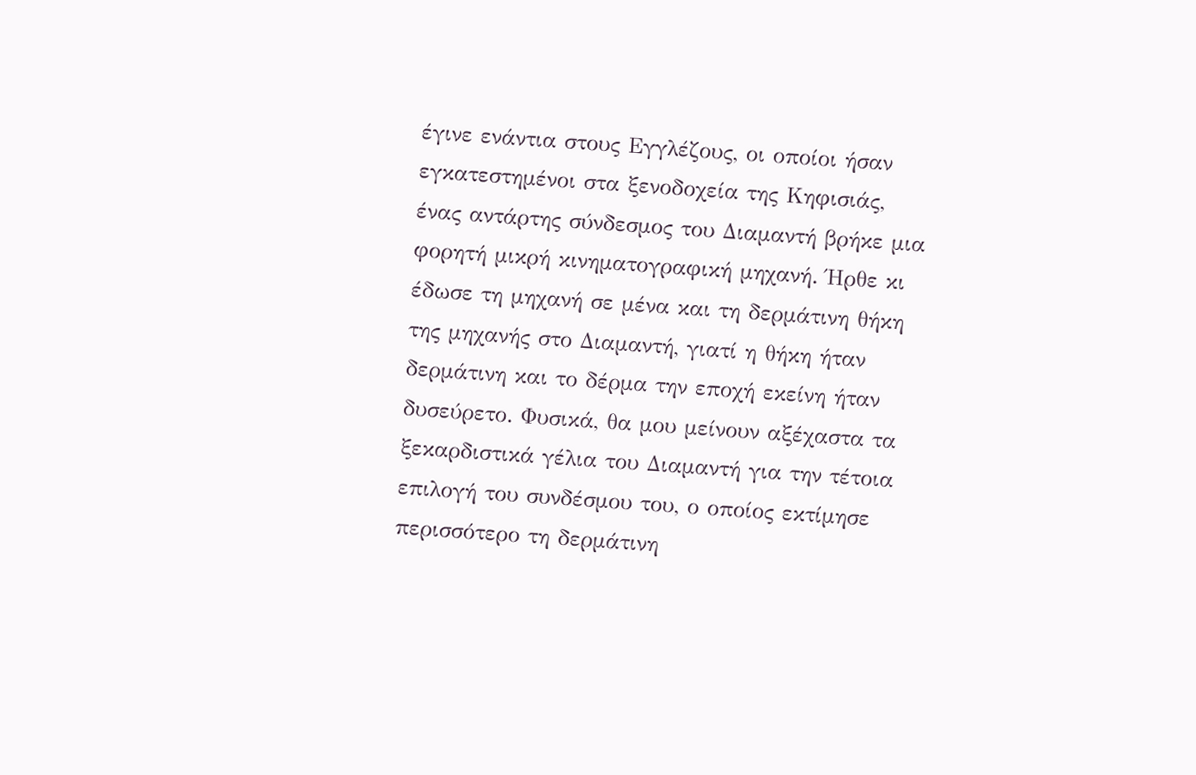έγινε ενάντια στους Εγγλέζους, οι οποίοι ήσαν εγκατεστημένοι στα ξενοδοχεία της Κηφισιάς, ένας αντάρτης σύνδεσμος του Διαμαντή βρήκε μια φορητή μικρή κινηματογραφική μηχανή. Ήρθε κι έδωσε τη μηχανή σε μένα και τη δερμάτινη θήκη της μηχανής στο Διαμαντή, γιατί η θήκη ήταν δερμάτινη και το δέρμα την εποχή εκείνη ήταν δυσεύρετο. Φυσικά, θα μου μείνουν αξέχαστα τα ξεκαρδιστικά γέλια του Διαμαντή για την τέτοια επιλογή του συνδέσμου του, ο οποίος εκτίμησε περισσότερο τη δερμάτινη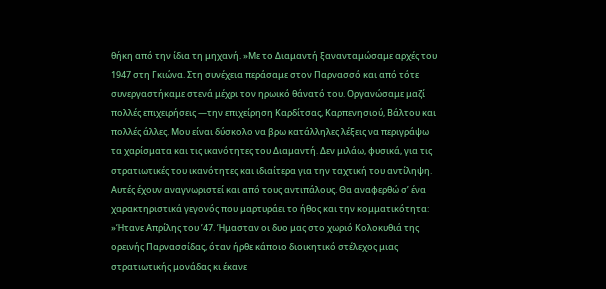θήκη από την ίδια τη μηχανή. »Με το Διαμαντή ξανανταμώσαμε αρχές του 1947 στη Γκιώνα. Στη συνέχεια περάσαμε στον Παρνασσό και από τότε συνεργαστήκαμε στενά μέχρι τον ηρωικό θάνατό του. Οργανώσαμε μαζί πολλές επιχειρήσεις ―την επιχείρηση Καρδίτσας, Καρπενησιού, Βάλτου και πολλές άλλες. Μου είναι δύσκολο να βρω κατάλληλες λέξεις να περιγράψω τα χαρίσματα και τις ικανότητες του Διαμαντή. Δεν μιλάω, φυσικά, για τις στρατιωτικές του ικανότητες και ιδιαίτερα για την ταχτική του αντίληψη. Αυτές έχουν αναγνωριστεί και από τους αντιπάλους. Θα αναφερθώ σ’ ένα χαρακτηριστικά γεγονός που μαρτυράει το ήθος και την κομματικότητα: »Ήτανε Απρίλης του ’47. Ήμασταν οι δυο μας στο χωριό Κολοκυθιά της ορεινής Παρνασσίδας, όταν ήρθε κάποιο διοικητικό στέλεχος μιας στρατιωτικής μονάδας κι έκανε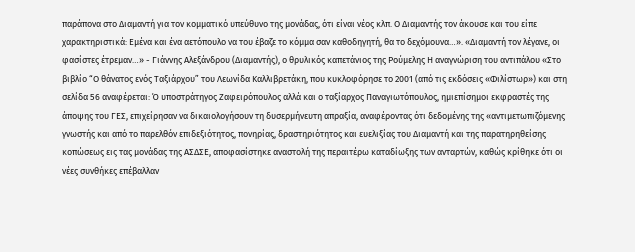παράπονα στο Διαμαντή για τον κομματικό υπεύθυνο της μονάδας, ότι είναι νέος κλπ. Ο Διαμαντής τον άκουσε και του είπε χαρακτηριστικά: Εμένα και ένα αετόπουλο να του έβαζε το κόμμα σαν καθοδηγητή, θα το δεχόμουνα…». «Διαμαντή τον λέγανε, οι φασίστες έτρεμαν…» - Γιάννης Αλεξάνδρου (Διαμαντής), ο θρυλικός καπετάνιος της Ρούμελης Η αναγνώριση του αντιπάλου «Στο βιβλίο “Ο θάνατος ενός Ταξιάρχου” του Λεωνίδα Καλλιβρετάκη, που κυκλοφόρησε το 2001 (από τις εκδόσεις «Φιλίστωρ») και στη σελίδα 56 αναφέρεται: Ό υποστράτηγος Ζαφειρόπουλος αλλά και ο ταξίαρχος Παναγιωτόπουλος, ημιεπίσημοι εκφραστές της άποψης του ΓΕΣ, επιχείρησαν να δικαιολογήσουν τη δυσερμήνευτη απραξία, αναφέροντας ότι δεδομένης της «αντιμετωπιζόμενης γνωστής και από το παρελθόν επιδεξιότητος, πονηρίας, δραστηριότητος και ευελιξίας του Διαμαντή και της παρατηρηθείσης κοπώσεως εις τας μονάδας της ΑΣΔΣΕ, αποφασίστηκε αναστολή της περαιτέρω καταδίωξης των ανταρτών, καθώς κρίθηκε ότι οι νέες συνθήκες επέβαλλαν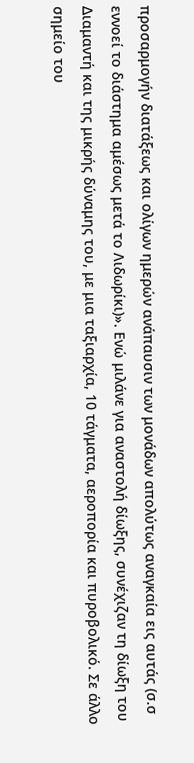προσαρμογήν διατάξεως και ολίγων ημερών ανάπαυσιν των μονάδων απολύτως αναγκαία εις αυτάς (σ.σ εννοεί το διάστημα αμέσως μετά το Λιδωρίκι)». Ενώ μιλάνε για αναστολή δίωξης, συνέχιζαν τη δίωξη του Διαμαντή και της μικρής δύναμης του, με μια ταξιαρχία, 10 τάγματα, αεροπορία και πυροβολικό. Σε άλλο σημείο του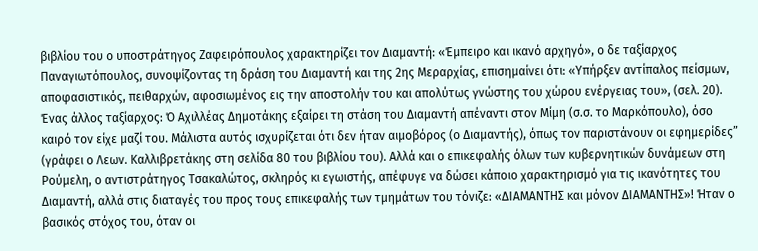βιβλίου του ο υποστράτηγος Ζαφειρόπουλος χαρακτηρίζει τον Διαμαντή: «Έμπειρο και ικανό αρχηγό», ο δε ταξίαρχος Παναγιωτόπουλος, συνοψίζοντας τη δράση του Διαμαντή και της 2ης Μεραρχίας, επισημαίνει ότι: «Υπήρξεν αντίπαλος πείσμων, αποφασιστικός, πειθαρχών, αφοσιωμένος εις την αποστολήν του και απολύτως γνώστης του χώρου ενέργειας του», (σελ. 20). Ένας άλλος ταξίαρχος: Ό Αχιλλέας Δημοτάκης εξαίρει τη στάση του Διαμαντή απέναντι στον Μίμη (σ.σ. το Μαρκόπουλο), όσο καιρό τον είχε μαζί του. Μάλιστα αυτός ισχυρίζεται ότι δεν ήταν αιμοβόρος (ο Διαμαντής), όπως τον παριστάνουν οι εφημερίδες” (γράφει ο Λεων. Καλλιβρετάκης στη σελίδα 80 του βιβλίου του). Αλλά και ο επικεφαλής όλων των κυβερνητικών δυνάμεων στη Ρούμελη, ο αντιστράτηγος Τσακαλώτος, σκληρός κι εγωιστής, απέφυγε να δώσει κάποιο χαρακτηρισμό για τις ικανότητες του Διαμαντή, αλλά στις διαταγές του προς τους επικεφαλής των τμημάτων του τόνιζε: «ΔΙΑΜΑΝΤΗΣ και μόνον ΔΙΑΜΑΝΤΗΣ»! Ήταν ο βασικός στόχος του, όταν οι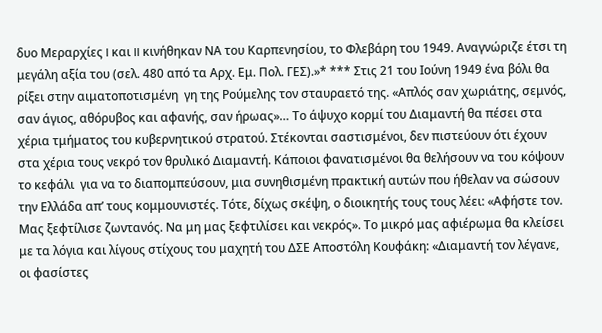δυο Μεραρχίες I και II κινήθηκαν ΝΑ του Καρπενησίου, το Φλεβάρη του 1949. Αναγνώριζε έτσι τη μεγάλη αξία του (σελ. 480 από τα Αρχ. Εμ. Πολ. ΓΕΣ).»* *** Στις 21 του Ιούνη 1949 ένα βόλι θα ρίξει στην αιματοποτισμένη  γη της Ρούμελης τον σταυραετό της. «Απλός σαν χωριάτης, σεμνός, σαν άγιος, αθόρυβος και αφανής, σαν ήρωας»… Το άψυχο κορμί του Διαμαντή θα πέσει στα χέρια τμήματος του κυβερνητικού στρατού. Στέκονται σαστισμένοι, δεν πιστεύουν ότι έχουν στα χέρια τους νεκρό τον θρυλικό Διαμαντή. Κάποιοι φανατισμένοι θα θελήσουν να του κόψουν το κεφάλι  για να το διαπομπεύσουν, μια συνηθισμένη πρακτική αυτών που ήθελαν να σώσουν την Ελλάδα απ’ τους κομμουνιστές. Τότε, δίχως σκέψη, ο διοικητής τους τους λέει: «Αφήστε τον. Μας ξεφτίλισε ζωντανός. Να μη μας ξεφτιλίσει και νεκρός». Το μικρό μας αφιέρωμα θα κλείσει με τα λόγια και λίγους στίχους του μαχητή του ΔΣΕ Αποστόλη Κουφάκη: «Διαμαντή τον λέγανε, οι φασίστες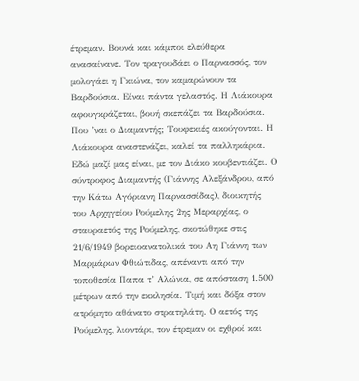έτρεμαν. Βουνά και κάμποι ελεύθερα ανασαίνανε. Τον τραγουδάει ο Παρνασσός, τον μολογάει η Γκιώνα, τον καμαρώνουν τα Βαρδούσια. Είναι πάντα γελαστός. Η Λιάκουρα αφουγκράζεται, βουή σκεπάζει τα Βαρδούσια. Που ’ναι ο Διαμαντής; Τουφεκιές ακούγονται. Η Λιάκουρα αναστενάζει, καλεί τα παλληκάρια. Εδώ μαζί μας είναι, με τον Διάκο κουβεντιάζει. Ο σύντροφος Διαμαντής (Γιάννης Αλεξάνδρου, από την Κάτω Αγόριανη Παρνασσίδας), διοικητής του Αρχηγείου Ρούμελης 2ης Μεραρχίας, ο σταυραετός της Ρούμελης, σκοτώθηκε στις 21/6/1949 βορειοανατολικά του Αη Γιάννη των Μαρμάρων Φθιώτιδας, απέναντι από την τοποθεσία Παπα τ’ Αλώνια, σε απόσταση 1.500 μέτρων από την εκκλησία. Τιμή και δόξα στον ατρόμητο αθάνατο στρατηλάτη. Ο αετός της Ρούμελης, λιοντάρι, τον έτρεμαν οι εχθροί και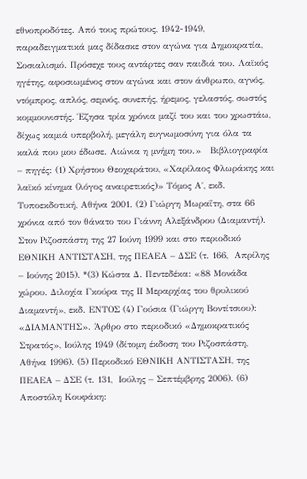εθνοπροδότες. Από τους πρώτους, 1942-1949, παραδειγματικά μας δίδασκε στον αγώνα για Δημοκρατία, Σοσιαλισμό. Πρόσεχε τους αντάρτες σαν παιδιά του. Λαϊκός ηγέτης, αφοσιωμένος στον αγώνα και στον άνθρωπο, αγνός, ντόμπρος, απλός, σεμνός, συνεπής, ήρεμος, γελαστός, σωστός κομμουνιστής. Έζησα τρία χρόνια μαζί του και του χρωστάω, δίχως καμιά υπερβολή, μεγάλη ευγνωμοσύνη για όλα τα καλά που μου έδωσε. Αιώνια η μνήμη του.»   Βιβλιογραφία – πηγές: (1) Χρήστου Θεοχαράτου, «Χαρίλαος Φλωράκης και λαϊκό κίνημα (λόγος αναιρετικός)» Τόμος Α΄, εκδ. Τυποεκδοτική, Αθήνα 2001. (2) Γιώργη Μωραΐτη, στα 66 χρόνια από τον θάνατο του Γιάννη Αλεξάνδρου (Διαμαντή). Στον Ριζοσπάστη της 27 Ιούνη 1999 και στο περιοδικό ΕΘΝΙΚΗ ΑΝΤΙΣΤΑΣΗ, της ΠΕΑΕΑ – ΔΣΕ (τ. 166,  Απρίλης – Ιούνης 2015). *(3) Κώστα Δ. Πεντεδέκα: «88 Μονάδα χώρου. Διλοχία Γκούρα της ΙΙ Μεραρχίας του θρυλικού Διαμαντή», εκδ. ΕΝΤΟΣ (4) Γούσια (Γιώργη Βοντίτσιου): «ΔΙΑΜΑΝΤΗΣ». Άρθρο στο περιοδικό «Δημοκρατικός Στρατός», Ιούλης 1949 (δίτομη έκδοση του Ριζοσπάστη, Αθήνα 1996). (5) Περιοδικό ΕΘΝΙΚΗ ΑΝΤΙΣΤΑΣΗ, της ΠΕΑΕΑ – ΔΣΕ (τ. 131,  Ιούλης – Σεπτέμβρης 2006). (6) Αποστόλη Κουφάκη: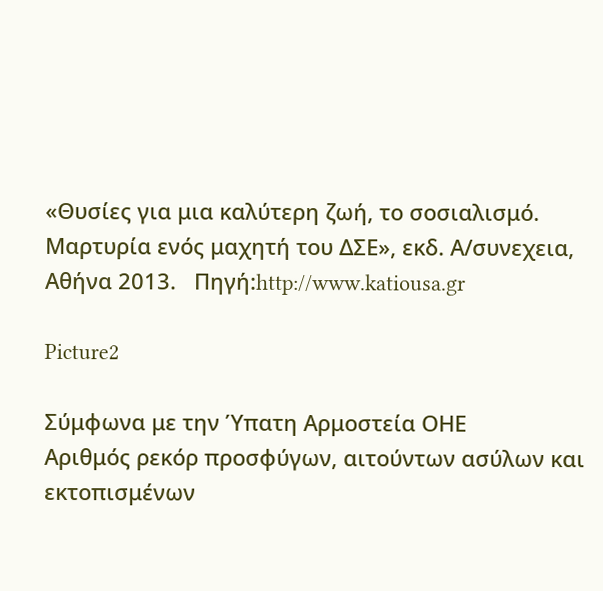«Θυσίες για μια καλύτερη ζωή, το σοσιαλισμό.  Μαρτυρία ενός μαχητή του ΔΣΕ», εκδ. Α/συνεχεια, Αθήνα 2013.   Πηγή:http://www.katiousa.gr

Picture2

Σύμφωνα με την Ύπατη Αρμοστεία ΟΗΕ
Αριθμός ρεκόρ προσφύγων, αιτούντων ασύλων και εκτοπισμένων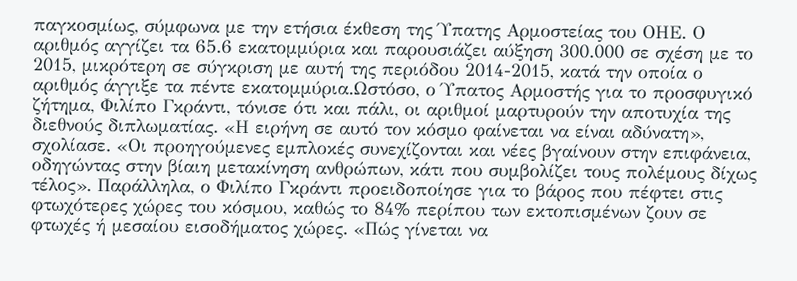παγκοσμίως, σύμφωνα με την ετήσια έκθεση της Ύπατης Αρμοστείας του ΟΗΕ. Ο αριθμός αγγίζει τα 65.6 εκατομμύρια και παρουσιάζει αύξηση 300.000 σε σχέση με το 2015, μικρότερη σε σύγκριση με αυτή της περιόδου 2014-2015, κατά την οποία ο αριθμός άγγιξε τα πέντε εκατομμύρια.Ωστόσο, ο Ύπατος Αρμοστής για το προσφυγικό ζήτημα, Φιλίπο Γκράντι, τόνισε ότι και πάλι, οι αριθμοί μαρτυρούν την αποτυχία της διεθνούς διπλωματίας. «Η ειρήνη σε αυτό τον κόσμο φαίνεται να είναι αδύνατη», σχολίασε. «Οι προηγούμενες εμπλοκές συνεχίζονται και νέες βγαίνουν στην επιφάνεια, οδηγώντας στην βίαιη μετακίνηση ανθρώπων, κάτι που συμβολίζει τους πολέμους δίχως τέλος». Παράλληλα, ο Φιλίπο Γκράντι προειδοποίησε για το βάρος που πέφτει στις φτωχότερες χώρες του κόσμου, καθώς το 84% περίπου των εκτοπισμένων ζουν σε φτωχές ή μεσαίου εισοδήματος χώρες. «Πώς γίνεται να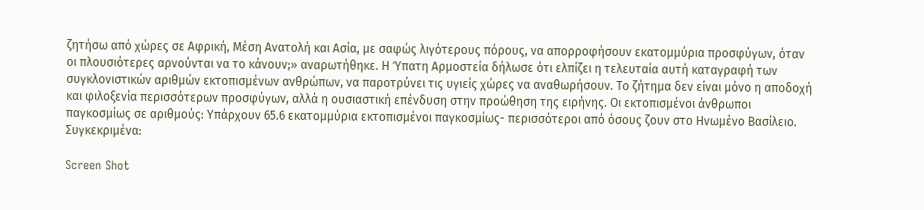ζητήσω από χώρες σε Αφρική, Μέση Ανατολή και Ασία, με σαφώς λιγότερους πόρους, να απορροφήσουν εκατομμύρια προσφύγων, όταν οι πλουσιότερες αρνούνται να το κάνουν;» αναρωτήθηκε. Η Ύπατη Αρμοστεία δήλωσε ότι ελπίζει η τελευταία αυτή καταγραφή των συγκλονιστικών αριθμών εκτοπισμένων ανθρώπων, να παροτρύνει τις υγιείς χώρες να αναθωρήσουν. Το ζήτημα δεν είναι μόνο η αποδοχή και φιλοξενία περισσότερων προσφύγων, αλλά η ουσιαστική επένδυση στην προώθηση της ειρήνης. Οι εκτοπισμένοι άνθρωποι παγκοσμίως σε αριθμούς: Υπάρχουν 65.6 εκατομμύρια εκτοπισμένοι παγκοσμίως- περισσότεροι από όσους ζουν στο Ηνωμένο Βασίλειο. Συγκεκριμένα:

Screen Shot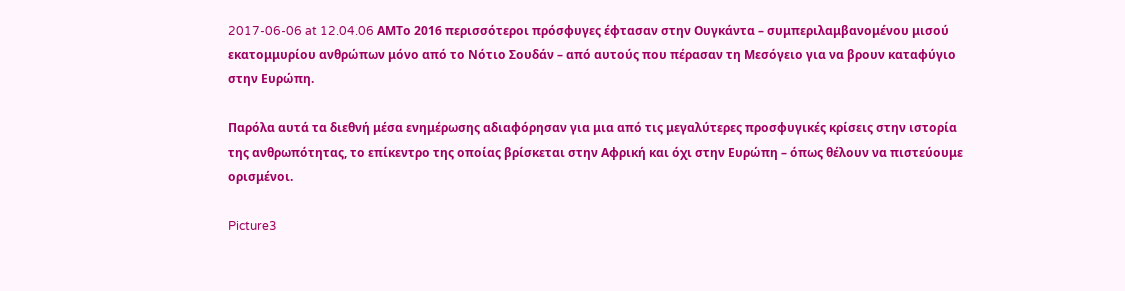2017-06-06 at 12.04.06 AMΤο 2016 περισσότεροι πρόσφυγες έφτασαν στην Ουγκάντα – συμπεριλαμβανομένου μισού εκατομμυρίου ανθρώπων μόνο από το Νότιο Σουδάν – από αυτούς που πέρασαν τη Μεσόγειο για να βρουν καταφύγιο στην Ευρώπη.

Παρόλα αυτά τα διεθνή μέσα ενημέρωσης αδιαφόρησαν για μια από τις μεγαλύτερες προσφυγικές κρίσεις στην ιστορία της ανθρωπότητας, το επίκεντρο της οποίας βρίσκεται στην Αφρική και όχι στην Ευρώπη – όπως θέλουν να πιστεύουμε ορισμένοι.

Picture3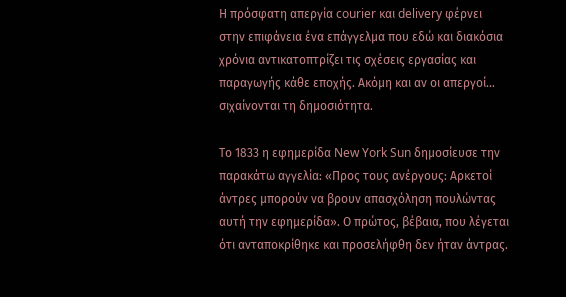Η πρόσφατη απεργία courier και delivery φέρνει στην επιφάνεια ένα επάγγελμα που εδώ και διακόσια χρόνια αντικατοπτρίζει τις σχέσεις εργασίας και παραγωγής κάθε εποχής. Ακόμη και αν οι απεργοί… σιχαίνονται τη δημοσιότητα.

Το 1833 η εφημερίδα New York Sun δημοσίευσε την παρακάτω αγγελία: «Προς τους ανέργους: Αρκετοί άντρες μπορούν να βρουν απασχόληση πουλώντας αυτή την εφημερίδα». Ο πρώτος, βέβαια, που λέγεται ότι ανταποκρίθηκε και προσελήφθη δεν ήταν άντρας.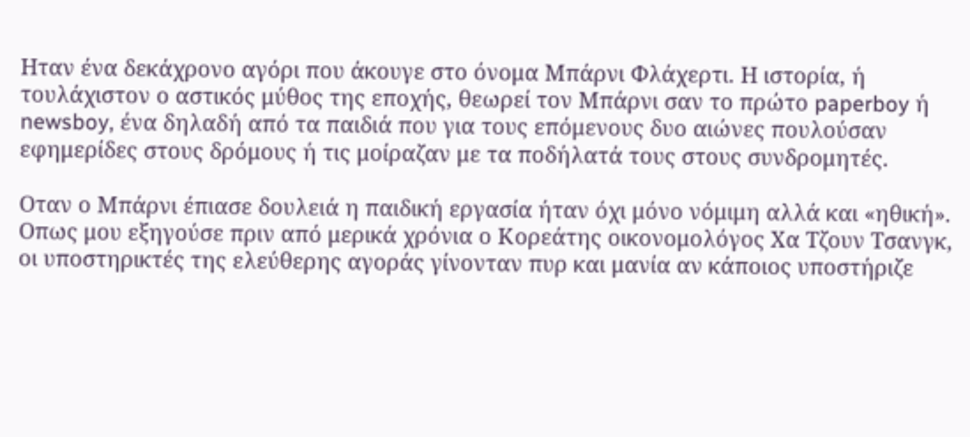Ηταν ένα δεκάχρονο αγόρι που άκουγε στο όνομα Μπάρνι Φλάχερτι. Η ιστορία, ή τουλάχιστον ο αστικός μύθος της εποχής, θεωρεί τον Μπάρνι σαν το πρώτο paperboy ή newsboy, ένα δηλαδή από τα παιδιά που για τους επόμενους δυο αιώνες πουλούσαν εφημερίδες στους δρόμους ή τις μοίραζαν με τα ποδήλατά τους στους συνδρομητές.

Οταν ο Μπάρνι έπιασε δουλειά η παιδική εργασία ήταν όχι μόνο νόμιμη αλλά και «ηθική». Οπως μου εξηγούσε πριν από μερικά χρόνια ο Κορεάτης οικονομολόγος Χα Τζουν Τσανγκ, οι υποστηρικτές της ελεύθερης αγοράς γίνονταν πυρ και μανία αν κάποιος υποστήριζε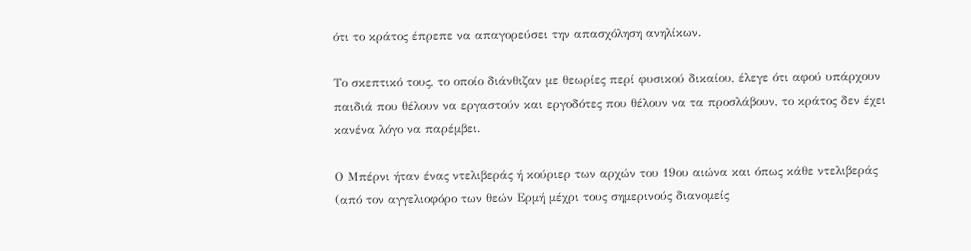ότι το κράτος έπρεπε να απαγορεύσει την απασχόληση ανηλίκων.

Το σκεπτικό τους, το οποίο διάνθιζαν με θεωρίες περί φυσικού δικαίου, έλεγε ότι αφού υπάρχουν παιδιά που θέλουν να εργαστούν και εργοδότες που θέλουν να τα προσλάβουν, το κράτος δεν έχει κανένα λόγο να παρέμβει.

Ο Μπέρνι ήταν ένας ντελιβεράς ή κούριερ των αρχών του 19ου αιώνα και όπως κάθε ντελιβεράς (από τον αγγελιοφόρο των θεών Ερμή μέχρι τους σημερινούς διανομείς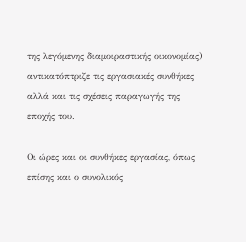της λεγόμενης διαμοιραστικής οικονομίας) αντικατόπτριζε τις εργασιακές συνθήκες αλλά και τις σχέσεις παραγωγής της εποχής του.

Οι ώρες και οι συνθήκες εργασίας, όπως επίσης και ο συνολικός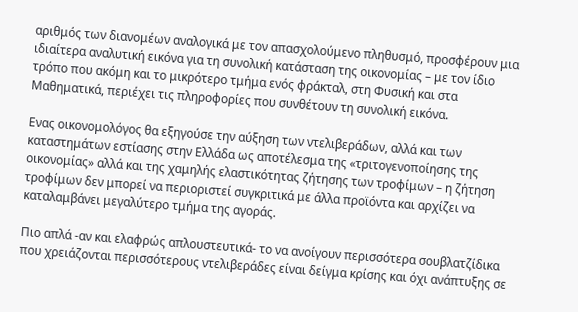αριθμός των διανομέων αναλογικά με τον απασχολούμενο πληθυσμό, προσφέρουν μια ιδιαίτερα αναλυτική εικόνα για τη συνολική κατάσταση της οικονομίας – με τον ίδιο τρόπο που ακόμη και το μικρότερο τμήμα ενός φράκταλ, στη Φυσική και στα Μαθηματικά, περιέχει τις πληροφορίες που συνθέτουν τη συνολική εικόνα.

Ενας οικονομολόγος θα εξηγούσε την αύξηση των ντελιβεράδων, αλλά και των καταστημάτων εστίασης στην Ελλάδα ως αποτέλεσμα της «τριτογενοποίησης της οικονομίας» αλλά και της χαμηλής ελαστικότητας ζήτησης των τροφίμων – η ζήτηση τροφίμων δεν μπορεί να περιοριστεί συγκριτικά με άλλα προϊόντα και αρχίζει να καταλαμβάνει μεγαλύτερο τμήμα της αγοράς.

Πιο απλά -αν και ελαφρώς απλουστευτικά- το να ανοίγουν περισσότερα σουβλατζίδικα που χρειάζονται περισσότερους ντελιβεράδες είναι δείγμα κρίσης και όχι ανάπτυξης σε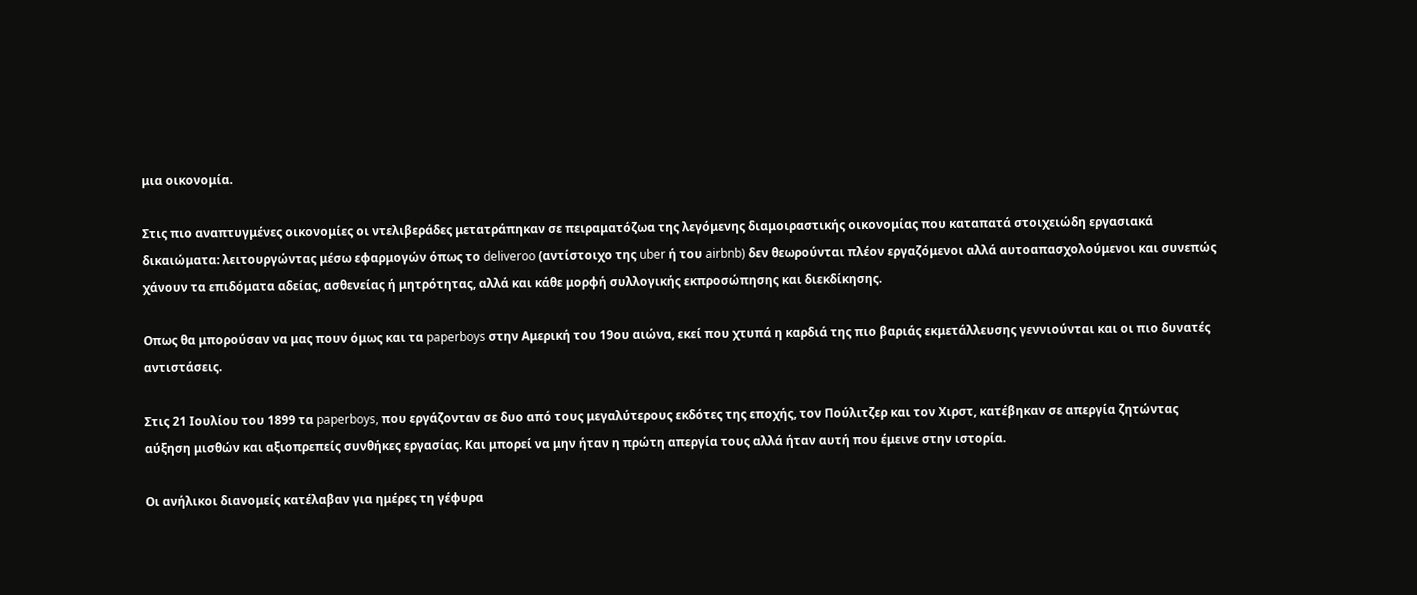μια οικονομία.

Στις πιο αναπτυγμένες οικονομίες οι ντελιβεράδες μετατράπηκαν σε πειραματόζωα της λεγόμενης διαμοιραστικής οικονομίας που καταπατά στοιχειώδη εργασιακά δικαιώματα: λειτουργώντας μέσω εφαρμογών όπως το deliveroo (αντίστοιχο της uber ή του airbnb) δεν θεωρούνται πλέον εργαζόμενοι αλλά αυτοαπασχολούμενοι και συνεπώς χάνουν τα επιδόματα αδείας, ασθενείας ή μητρότητας, αλλά και κάθε μορφή συλλογικής εκπροσώπησης και διεκδίκησης.

Οπως θα μπορούσαν να μας πουν όμως και τα paperboys στην Αμερική του 19ου αιώνα, εκεί που χτυπά η καρδιά της πιο βαριάς εκμετάλλευσης γεννιούνται και οι πιο δυνατές αντιστάσεις.

Στις 21 Ιουλίου του 1899 τα paperboys, που εργάζονταν σε δυο από τους μεγαλύτερους εκδότες της εποχής, τον Πούλιτζερ και τον Χιρστ, κατέβηκαν σε απεργία ζητώντας αύξηση μισθών και αξιοπρεπείς συνθήκες εργασίας. Και μπορεί να μην ήταν η πρώτη απεργία τους αλλά ήταν αυτή που έμεινε στην ιστορία.

Οι ανήλικοι διανομείς κατέλαβαν για ημέρες τη γέφυρα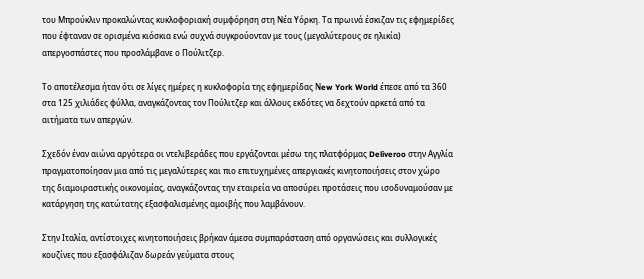του Μπρούκλιν προκαλώντας κυκλοφοριακή συμφόρηση στη Νέα Υόρκη. Τα πρωινά έσκιζαν τις εφημερίδες που έφταναν σε ορισμένα κιόσκια ενώ συχνά συγκρούονταν με τους (μεγαλύτερους σε ηλικία) απεργοσπάστες που προσλάμβανε ο Πούλιτζερ.

Το αποτέλεσμα ήταν ότι σε λίγες ημέρες η κυκλοφορία της εφημερίδας Νew York World έπεσε από τα 360 στα 125 χιλιάδες φύλλα, αναγκάζοντας τον Πούλιτζερ και άλλους εκδότες να δεχτούν αρκετά από τα αιτήματα των απεργών.

Σχεδόν έναν αιώνα αργότερα οι ντελιβεράδες που εργάζονται μέσω της πλατφόρμας Deliveroo στην Αγγλία πραγματοποίησαν μια από τις μεγαλύτερες και πιο επιτυχημένες απεργιακές κινητοποιήσεις στον χώρο της διαμοιραστικής οικονομίας, αναγκάζοντας την εταιρεία να αποσύρει προτάσεις που ισοδυναμούσαν με κατάργηση της κατώτατης εξασφαλισμένης αμοιβής που λαμβάνουν.

Στην Ιταλία, αντίστοιχες κινητοποιήσεις βρήκαν άμεσα συμπαράσταση από οργανώσεις και συλλογικές κουζίνες που εξασφάλιζαν δωρεάν γεύματα στους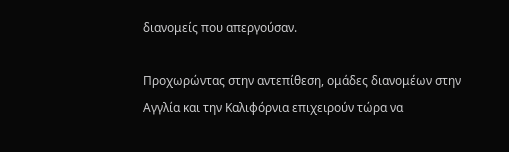διανομείς που απεργούσαν.

Προχωρώντας στην αντεπίθεση, ομάδες διανομέων στην Αγγλία και την Καλιφόρνια επιχειρούν τώρα να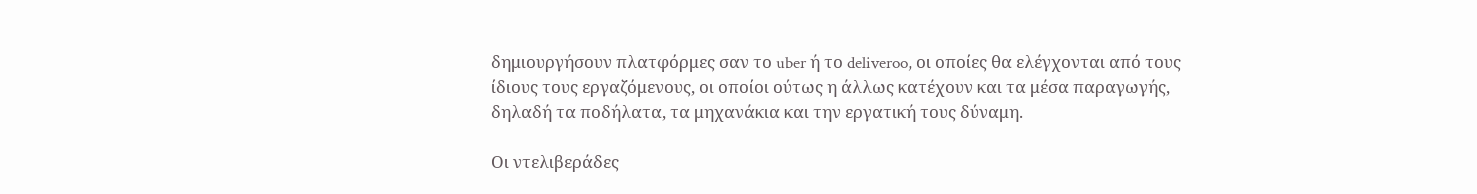δημιουργήσουν πλατφόρμες σαν το uber ή το deliveroo, οι οποίες θα ελέγχονται από τους ίδιους τους εργαζόμενους, οι οποίοι ούτως η άλλως κατέχουν και τα μέσα παραγωγής, δηλαδή τα ποδήλατα, τα μηχανάκια και την εργατική τους δύναμη.

Οι ντελιβεράδες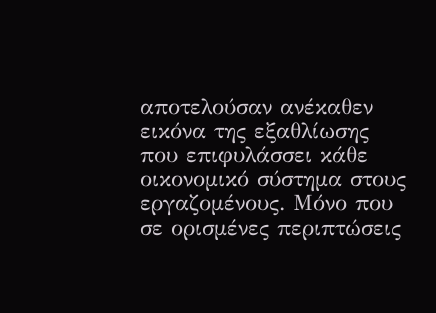αποτελούσαν ανέκαθεν εικόνα της εξαθλίωσης που επιφυλάσσει κάθε οικονομικό σύστημα στους εργαζομένους. Μόνο που σε ορισμένες περιπτώσεις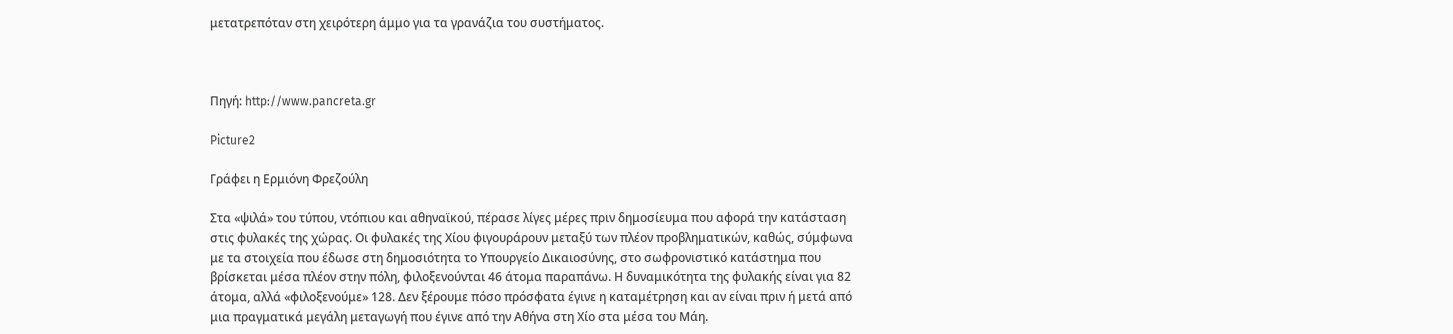μετατρεπόταν στη χειρότερη άμμο για τα γρανάζια του συστήματος.



Πηγή: http://www.pancreta.gr

Picture2

Γράφει η Ερμιόνη Φρεζούλη

Στα «ψιλά» του τύπου, ντόπιου και αθηναϊκού, πέρασε λίγες μέρες πριν δημοσίευμα που αφορά την κατάσταση στις φυλακές της χώρας. Οι φυλακές της Χίου φιγουράρουν μεταξύ των πλέον προβληματικών, καθώς, σύμφωνα με τα στοιχεία που έδωσε στη δημοσιότητα το Υπουργείο Δικαιοσύνης, στο σωφρονιστικό κατάστημα που βρίσκεται μέσα πλέον στην πόλη, φιλοξενούνται 46 άτομα παραπάνω. Η δυναμικότητα της φυλακής είναι για 82 άτομα, αλλά «φιλοξενούμε» 128. Δεν ξέρουμε πόσο πρόσφατα έγινε η καταμέτρηση και αν είναι πριν ή μετά από μια πραγματικά μεγάλη μεταγωγή που έγινε από την Αθήνα στη Χίο στα μέσα του Μάη.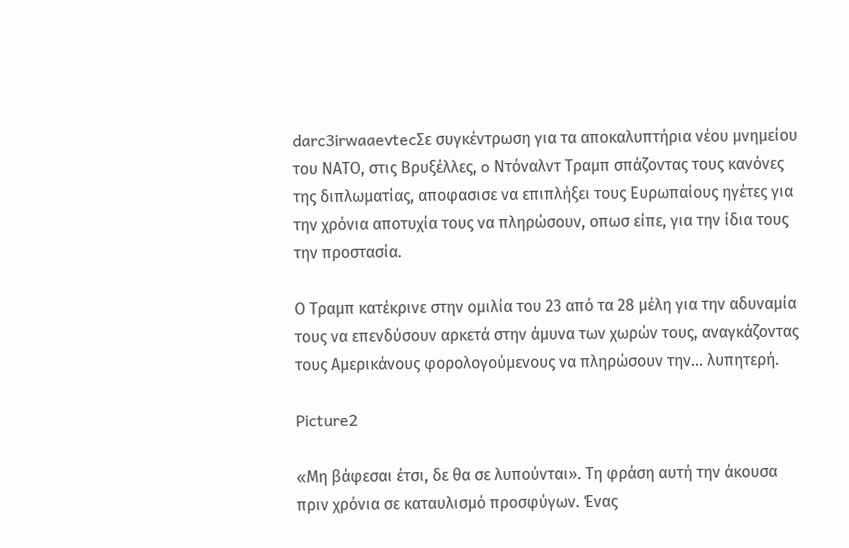darc3irwaaevtecΣε συγκέντρωση για τα αποκαλυπτήρια νέου μνημείου του ΝΑΤΟ, στις Βρυξέλλες, o Ντόναλντ Τραμπ σπάζοντας τους κανόνες της διπλωματίας, αποφασισε να επιπλήξει τους Ευρωπαίους ηγέτες για την χρόνια αποτυχία τους να πληρώσουν, οπωσ είπε, για την ίδια τους την προστασία.

Ο Τραμπ κατέκρινε στην ομιλία του 23 από τα 28 μέλη για την αδυναμία τους να επενδύσουν αρκετά στην άμυνα των χωρών τους, αναγκάζοντας τους Αμερικάνους φορολογούμενους να πληρώσουν την… λυπητερή.

Picture2

«Mη βάφεσαι έτσι, δε θα σε λυπούνται». Τη φράση αυτή την άκουσα πριν χρόνια σε καταυλισμό προσφύγων. Ένας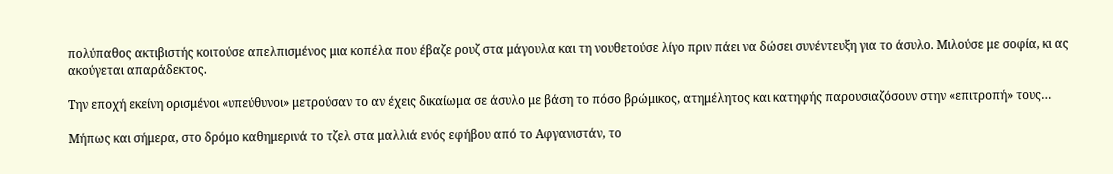πολύπαθος ακτιβιστής κοιτούσε απελπισμένος μια κοπέλα που έβαζε ρουζ στα μάγουλα και τη νουθετούσε λίγο πριν πάει να δώσει συνέντευξη για το άσυλο. Μιλούσε με σοφία, κι ας ακούγεται απαράδεκτος.

Την εποχή εκείνη ορισμένοι «υπεύθυνοι» μετρούσαν το αν έχεις δικαίωμα σε άσυλο με βάση το πόσο βρώμικος, ατημέλητος και κατηφής παρουσιαζόσουν στην «επιτροπή» τους…

Μήπως και σήμερα, στο δρόμο καθημερινά το τζελ στα μαλλιά ενός εφήβου από το Αφγανιστάν, το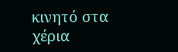κινητό στα χέρια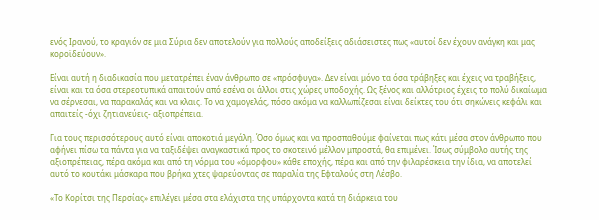ενός Ιρανού, το κραγιόν σε μια Σύρια δεν αποτελούν για πολλούς αποδείξεις αδιάσειστες πως «αυτοί δεν έχουν ανάγκη και μας κοροϊδεύουν».

Είναι αυτή η διαδικασία που μετατρέπει έναν άνθρωπο σε «πρόσφυγα». Δεν είναι μόνο τα όσα τράβηξες και έχεις να τραβήξεις, είναι και τα όσα στερεοτυπικά απαιτούν από εσένα οι άλλοι στις χώρες υποδοχής. Ως ξένος και αλλότριος έχεις το πολύ δικαίωμα να σέρνεσαι, να παρακαλάς και να κλαις. Το να χαμογελάς, πόσο ακόμα να καλλωπίζεσαι είναι δείκτες του ότι σηκώνεις κεφάλι και απαιτείς -όχι ζητιανεύεις- αξιοπρέπεια.

Για τους περισσότερους αυτό είναι αποκοτιά μεγάλη. Όσο όμως και να προσπαθούμε φαίνεται πως κάτι μέσα στον άνθρωπο που αφήνει πίσω τα πάντα για να ταξιδέψει αναγκαστικά προς το σκοτεινό μέλλον μπροστά, θα επιμένει. Ίσως σύμβολο αυτής της αξιοπρέπειας, πέρα ακόμα και από τη νόρμα του «όμορφου» κάθε εποχής, πέρα και από την φιλαρέσκεια την ίδια, να αποτελεί αυτό το κουτάκι μάσκαρα που βρήκα χτες ψαρεύοντας σε παραλία της Εφταλούς στη Λέσβο.

«Το Κορίτσι της Περσίας» επιλέγει μέσα στα ελάχιστα της υπάρχοντα κατά τη διάρκεια του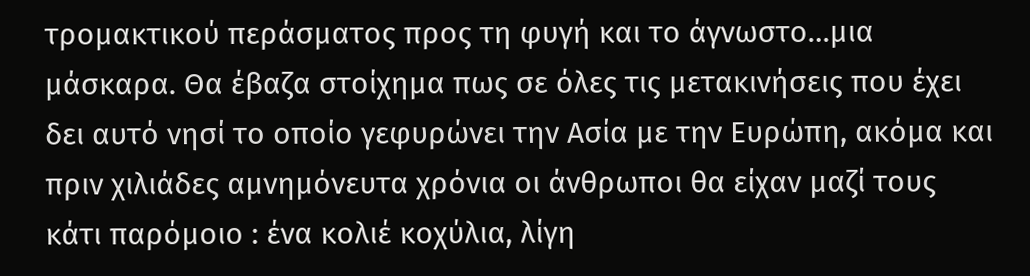τρομακτικού περάσματος προς τη φυγή και το άγνωστο…μια μάσκαρα. Θα έβαζα στοίχημα πως σε όλες τις μετακινήσεις που έχει δει αυτό νησί το οποίο γεφυρώνει την Ασία με την Ευρώπη, ακόμα και πριν χιλιάδες αμνημόνευτα χρόνια οι άνθρωποι θα είχαν μαζί τους κάτι παρόμοιο : ένα κολιέ κοχύλια, λίγη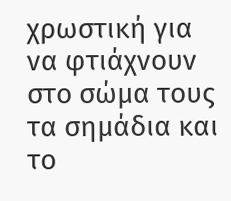χρωστική για να φτιάχνουν στο σώμα τους τα σημάδια και το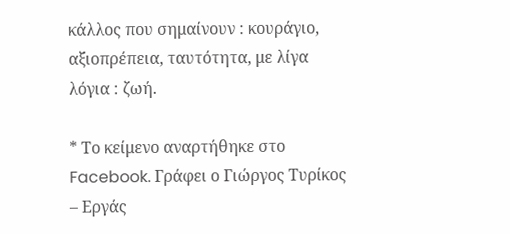κάλλος που σημαίνουν : κουράγιο, αξιοπρέπεια, ταυτότητα, με λίγα λόγια : ζωή.

* Το κείμενο αναρτήθηκε στο Facebook. Γράφει ο Γιώργος Τυρίκος – Εργάς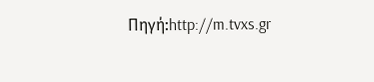Πηγή:http://m.tvxs.gr